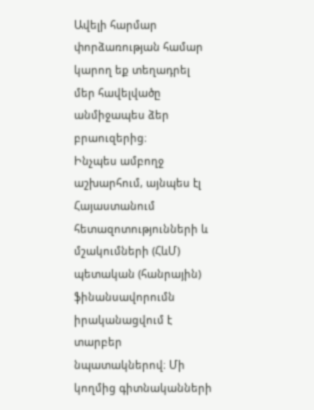Ավելի հարմար փորձառության համար կարող եք տեղադրել մեր հավելվածը անմիջապես ձեր բրաուզերից։
Ինչպես ամբողջ աշխարհում, այնպես էլ Հայաստանում հետազոտությունների և մշակումների (ՀևՄ) պետական (հանրային) ֆինանսավորումն իրականացվում է տարբեր նպատակներով։ Մի կողմից գիտնականների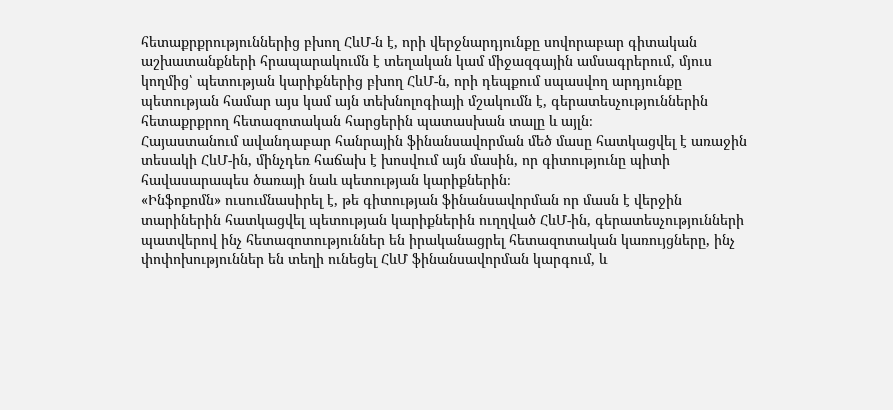հետաքրքրություններից բխող ՀևՄ-ն է, որի վերջնարդյունքը սովորաբար գիտական աշխատանքների հրապարակումն է տեղական կամ միջազգային ամսագրերում, մյուս կողմից՝ պետության կարիքներից բխող ՀևՄ-ն, որի դեպքում սպասվող արդյունքը պետության համար այս կամ այն տեխնոլոգիայի մշակումն է, գերատեսչություններին հետաքրքրող հետազոտական հարցերին պատասխան տալը և այլն։
Հայաստանում ավանդաբար հանրային ֆինանսավորման մեծ մասը հատկացվել է առաջին տեսակի ՀևՄ-ին, մինչդեռ հաճախ է խոսվում այն մասին, որ գիտությունը պիտի հավասարապես ծառայի նաև պետության կարիքներին։
«Ինֆոքոմն» ուսումնասիրել է, թե գիտության ֆինանսավորման որ մասն է վերջին տարիներին հատկացվել պետության կարիքներին ուղղված ՀևՄ-ին, գերատեսչությունների պատվերով ինչ հետազոտություններ են իրականացրել հետազոտական կառույցները, ինչ փոփոխություններ են տեղի ունեցել ՀևՄ ֆինանսավորման կարգում, և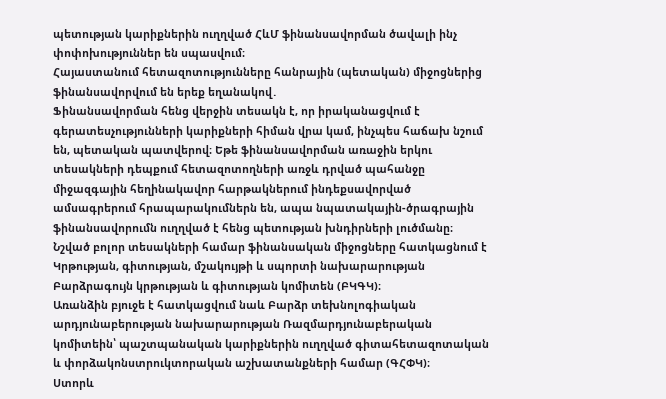պետության կարիքներին ուղղված ՀևՄ ֆինանսավորման ծավալի ինչ փոփոխություններ են սպասվում։
Հայաստանում հետազոտությունները հանրային (պետական) միջոցներից ֆինանսավորվում են երեք եղանակով․
Ֆինանսավորման հենց վերջին տեսակն է, որ իրականացվում է գերատեսչությունների կարիքների հիման վրա կամ, ինչպես հաճախ նշում են, պետական պատվերով։ Եթե ֆինանսավորման առաջին երկու տեսակների դեպքում հետազոտողների առջև դրված պահանջը միջազգային հեղինակավոր հարթակներում ինդեքսավորված ամսագրերում հրապարակումներն են, ապա նպատակային-ծրագրային ֆինանսավորումն ուղղված է հենց պետության խնդիրների լուծմանը։
Նշված բոլոր տեսակների համար ֆինանսական միջոցները հատկացնում է Կրթության, գիտության, մշակույթի և սպորտի նախարարության Բարձրագույն կրթության և գիտության կոմիտեն (ԲԿԳԿ)։
Առանձին բյուջե է հատկացվում նաև Բարձր տեխնոլոգիական արդյունաբերության նախարարության Ռազմարդյունաբերական կոմիտեին՝ պաշտպանական կարիքներին ուղղված գիտահետազոտական և փորձակոնստրուկտորական աշխատանքների համար (ԳՀՓԿ)։
Ստորև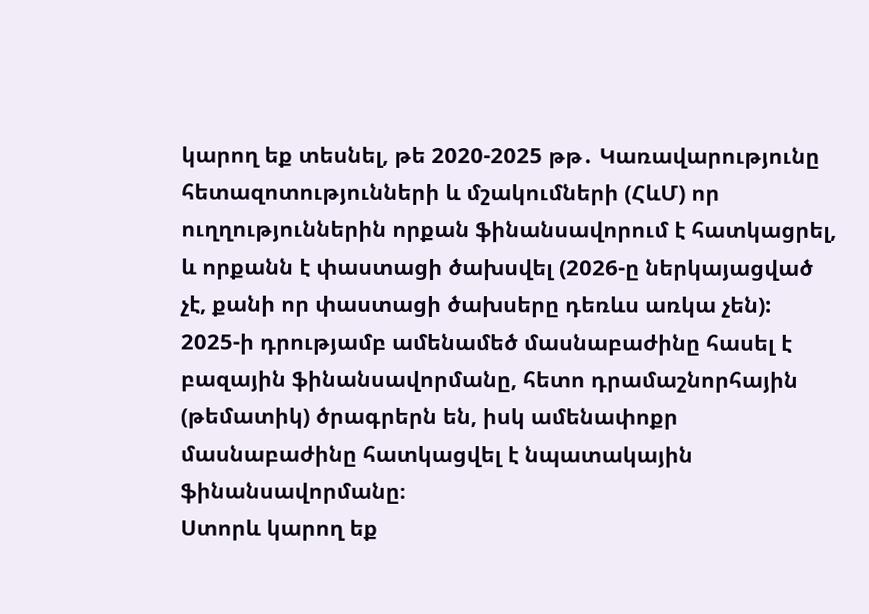կարող եք տեսնել, թե 2020-2025 թթ․ Կառավարությունը հետազոտությունների և մշակումների (ՀևՄ) որ ուղղություններին որքան ֆինանսավորում է հատկացրել, և որքանն է փաստացի ծախսվել (2026-ը ներկայացված չէ, քանի որ փաստացի ծախսերը դեռևս առկա չեն):
2025-ի դրությամբ ամենամեծ մասնաբաժինը հասել է բազային ֆինանսավորմանը, հետո դրամաշնորհային (թեմատիկ) ծրագրերն են, իսկ ամենափոքր մասնաբաժինը հատկացվել է նպատակային ֆինանսավորմանը։
Ստորև կարող եք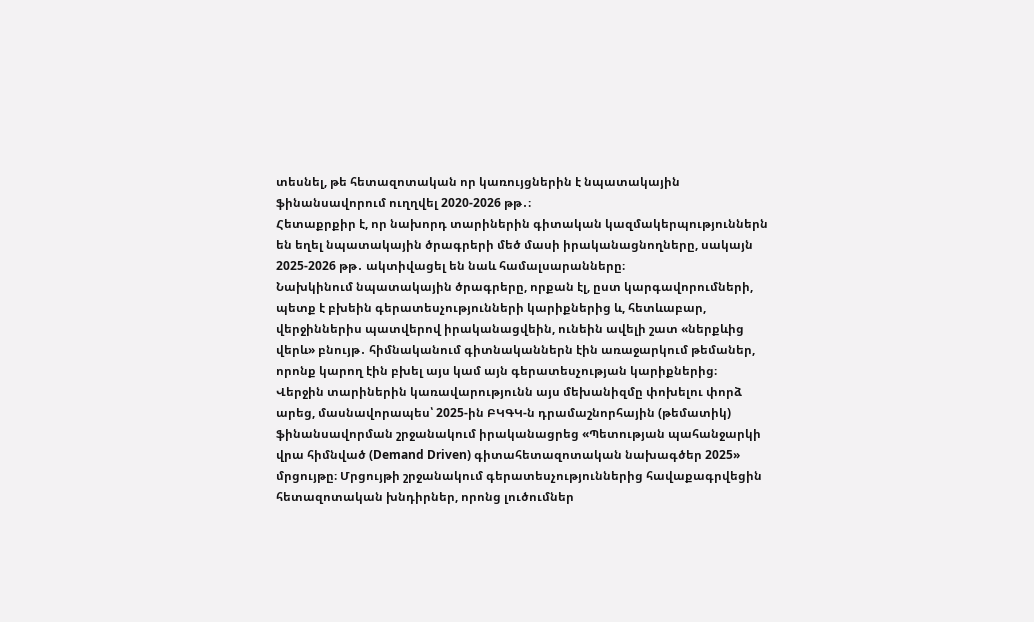տեսնել, թե հետազոտական որ կառույցներին է նպատակային ֆինանսավորում ուղղվել 2020-2026 թթ․։
Հետաքրքիր է, որ նախորդ տարիներին գիտական կազմակերպություններն են եղել նպատակային ծրագրերի մեծ մասի իրականացնողները, սակայն 2025-2026 թթ․ ակտիվացել են նաև համալսարանները։
Նախկինում նպատակային ծրագրերը, որքան էլ, ըստ կարգավորումների, պետք է բխեին գերատեսչությունների կարիքներից և, հետևաբար, վերջիններիս պատվերով իրականացվեին, ունեին ավելի շատ «ներքևից վերև» բնույթ․ հիմնականում գիտնականներն էին առաջարկում թեմաներ, որոնք կարող էին բխել այս կամ այն գերատեսչության կարիքներից։
Վերջին տարիներին կառավարությունն այս մեխանիզմը փոխելու փորձ արեց, մասնավորապես՝ 2025-ին ԲԿԳԿ-ն դրամաշնորհային (թեմատիկ) ֆինանսավորման շրջանակում իրականացրեց «Պետության պահանջարկի վրա հիմնված (Demand Driven) գիտահետազոտական նախագծեր 2025» մրցույթը։ Մրցույթի շրջանակում գերատեսչություններից հավաքագրվեցին հետազոտական խնդիրներ, որոնց լուծումներ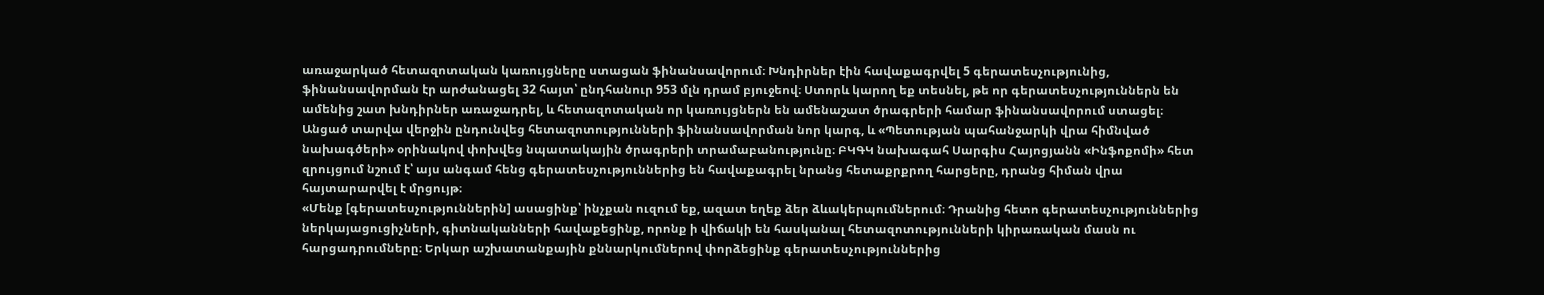առաջարկած հետազոտական կառույցները ստացան ֆինանսավորում։ Խնդիրներ էին հավաքագրվել 5 գերատեսչությունից, ֆինանսավորման էր արժանացել 32 հայտ՝ ընդհանուր 953 մլն դրամ բյուջեով։ Ստորև կարող եք տեսնել, թե որ գերատեսչություններն են ամենից շատ խնդիրներ առաջադրել, և հետազոտական որ կառույցներն են ամենաշատ ծրագրերի համար ֆինանսավորում ստացել։
Անցած տարվա վերջին ընդունվեց հետազոտությունների ֆինանսավորման նոր կարգ, և «Պետության պահանջարկի վրա հիմնված նախագծերի» օրինակով փոխվեց նպատակային ծրագրերի տրամաբանությունը։ ԲԿԳԿ նախագահ Սարգիս Հայոցյանն «Ինֆոքոմի» հետ զրույցում նշում է՝ այս անգամ հենց գերատեսչություններից են հավաքագրել նրանց հետաքրքրող հարցերը, դրանց հիման վրա հայտարարվել է մրցույթ։
«Մենք [գերատեսչություններին] ասացինք՝ ինչքան ուզում եք, ազատ եղեք ձեր ձևակերպումներում։ Դրանից հետո գերատեսչություններից ներկայացուցիչների, գիտնականների հավաքեցինք, որոնք ի վիճակի են հասկանալ հետազոտությունների կիրառական մասն ու հարցադրումները։ Երկար աշխատանքային քննարկումներով փորձեցինք գերատեսչություններից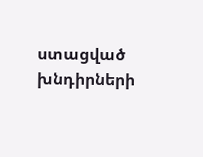ստացված խնդիրների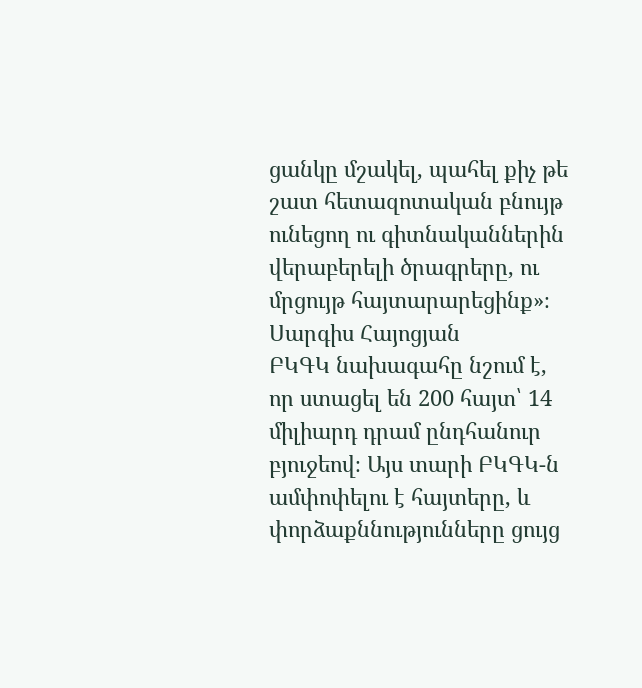ցանկը մշակել, պահել քիչ թե շատ հետազոտական բնույթ ունեցող ու գիտնականներին վերաբերելի ծրագրերը, ու մրցույթ հայտարարեցինք»։
Սարգիս Հայոցյան
ԲԿԳԿ նախագահը նշում է, որ ստացել են 200 հայտ՝ 14 միլիարդ դրամ ընդհանուր բյուջեով։ Այս տարի ԲԿԳԿ-ն ամփոփելու է հայտերը, և փորձաքննությունները ցույց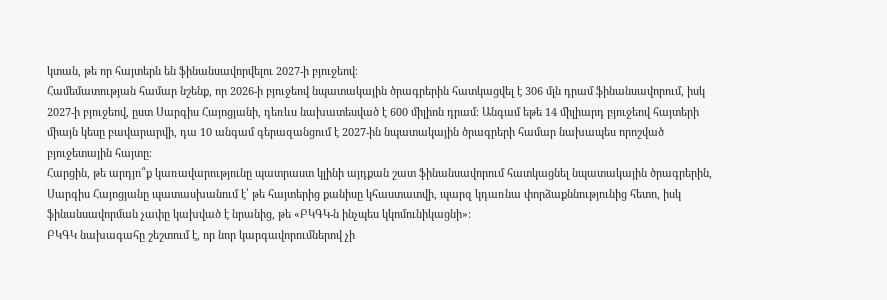կտան, թե որ հայտերն են ֆինանսավորվելու 2027-ի բյուջեով։
Համեմատության համար նշենք, որ 2026-ի բյուջեով նպատակային ծրագրերին հատկացվել է 306 մլն դրամ ֆինանսավորում, իսկ 2027-ի բյուջեով, ըստ Սարգիս Հայոցյանի, դեռևս նախատեսված է 600 միլիոն դրամ։ Անգամ եթե 14 միլիարդ բյուջեով հայտերի միայն կեսը բավարարվի, դա 10 անգամ գերազանցում է 2027-ին նպատակային ծրագրերի համար նախապես որոշված բյուջետային հայտը։
Հարցին, թե արդյո՞ք կառավարությունը պատրաստ կլինի այդքան շատ ֆինանսավորում հատկացնել նպատակային ծրագրերին, Սարգիս Հայոցյանը պատասխանում է՝ թե հայտերից քանիսը կհաստատվի, պարզ կդառնա փորձաքննությունից հետո, իսկ ֆինանսավորման չափը կախված է նրանից, թե «ԲԿԳԿ-ն ինչպես կկոմունիկացնի»։
ԲԿԳԿ նախագահը շեշտում է, որ նոր կարգավորումներով չի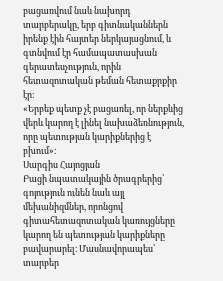բացառվում նաև նախորդ տարբերակը, երբ գիտնականներն իրենք էին հայտեր ներկայացնում, և գտնվում էր համապատասխան գերատեսչություն, որին հետազոտական թեման հետաքրքիր էր։
«Երբեք պետք չէ բացառել, որ ներքևից վերև կարող է լինել նախաձեռնություն, որը պետության կարիքներից է բխում»։
Սարգիս Հայոցյան
Բացի նպատակային ծրագրերից՝ գոյություն ունեն նաև այլ մեխանիզմներ, որոնցով գիտահետազոտական կառույցները կարող են պետության կարիքները բավարարել։ Մասնավորապես՝ տարբեր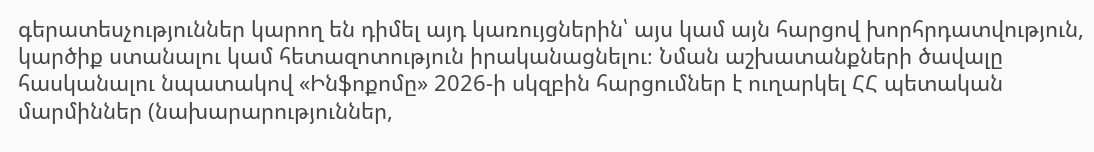գերատեսչություններ կարող են դիմել այդ կառույցներին՝ այս կամ այն հարցով խորհրդատվություն, կարծիք ստանալու կամ հետազոտություն իրականացնելու։ Նման աշխատանքների ծավալը հասկանալու նպատակով «Ինֆոքոմը» 2026-ի սկզբին հարցումներ է ուղարկել ՀՀ պետական մարմիններ (նախարարություններ,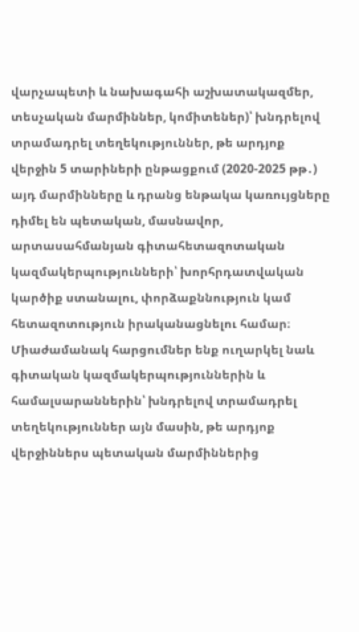վարչապետի և նախագահի աշխատակազմեր, տեսչական մարմիններ, կոմիտեներ)՝ խնդրելով տրամադրել տեղեկություններ, թե արդյոք վերջին 5 տարիների ընթացքում (2020-2025 թթ․) այդ մարմինները և դրանց ենթակա կառույցները դիմել են պետական, մասնավոր, արտասահմանյան գիտահետազոտական կազմակերպությունների՝ խորհրդատվական կարծիք ստանալու, փորձաքննություն կամ հետազոտություն իրականացնելու համար։
Միաժամանակ հարցումներ ենք ուղարկել նաև գիտական կազմակերպություններին և համալսարաններին՝ խնդրելով տրամադրել տեղեկություններ այն մասին, թե արդյոք վերջիններս պետական մարմիններից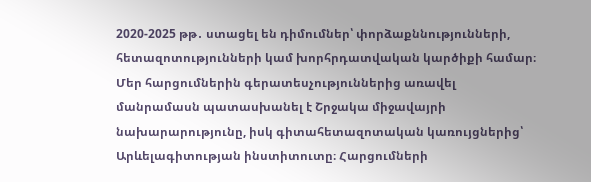2020-2025 թթ․ ստացել են դիմումներ՝ փորձաքննությունների, հետազոտությունների կամ խորհրդատվական կարծիքի համար։
Մեր հարցումներին գերատեսչություններից առավել մանրամասն պատասխանել է Շրջակա միջավայրի նախարարությունը, իսկ գիտահետազոտական կառույցներից՝ Արևելագիտության ինստիտուտը։ Հարցումների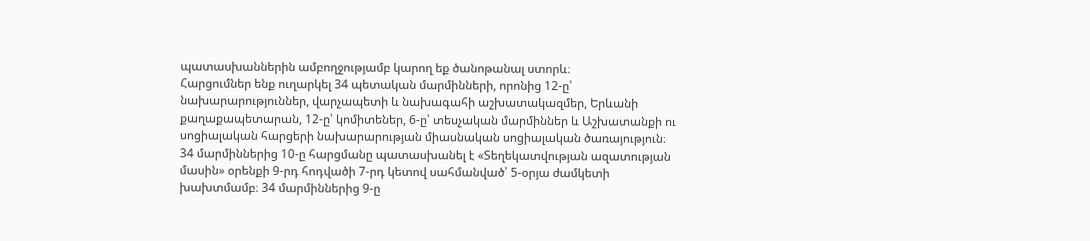պատասխաններին ամբողջությամբ կարող եք ծանոթանալ ստորև։
Հարցումներ ենք ուղարկել 34 պետական մարմինների, որոնից 12-ը՝ նախարարություններ, վարչապետի և նախագահի աշխատակազմեր, Երևանի քաղաքապետարան, 12-ը՝ կոմիտեներ, 6-ը՝ տեսչական մարմիններ և Աշխատանքի ու սոցիալական հարցերի նախարարության միասնական սոցիալական ծառայություն։
34 մարմիններից 10-ը հարցմանը պատասխանել է «Տեղեկատվության ազատության մասին» օրենքի 9-րդ հոդվածի 7-րդ կետով սահմանված՝ 5-օրյա ժամկետի խախտմամբ։ 34 մարմիններից 9-ը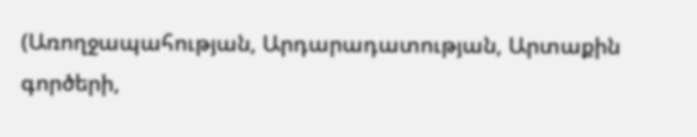(Առողջապահության, Արդարադատության, Արտաքին գործերի,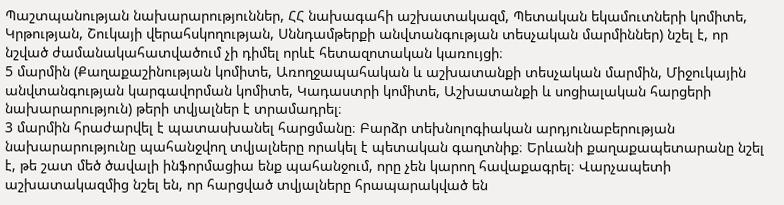Պաշտպանության նախարարություններ, ՀՀ նախագահի աշխատակազմ, Պետական եկամուտների կոմիտե, Կրթության, Շուկայի վերահսկողության, Սննդամթերքի անվտանգության տեսչական մարմիններ) նշել է, որ նշված ժամանակահատվածում չի դիմել որևէ հետազոտական կառույցի։
5 մարմին (Քաղաքաշինության կոմիտե, Առողջապահական և աշխատանքի տեսչական մարմին, Միջուկային անվտանգության կարգավորման կոմիտե, Կադաստրի կոմիտե, Աշխատանքի և սոցիալական հարցերի նախարարություն) թերի տվյալներ է տրամադրել։
3 մարմին հրաժարվել է պատասխանել հարցմանը։ Բարձր տեխնոլոգիական արդյունաբերության նախարարությունը պահանջվող տվյալները որակել է պետական գաղտնիք։ Երևանի քաղաքապետարանը նշել է, թե շատ մեծ ծավալի ինֆորմացիա ենք պահանջում, որը չեն կարող հավաքագրել։ Վարչապետի աշխատակազմից նշել են, որ հարցված տվյալները հրապարակված են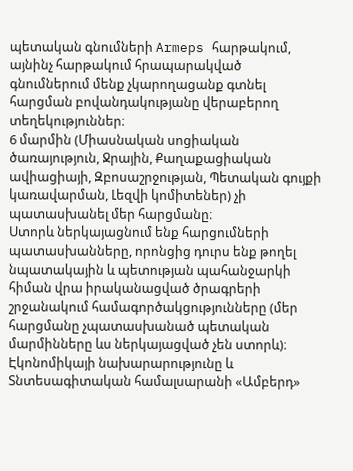պետական գնումների Armeps հարթակում, այնինչ հարթակում հրապարակված գնումներում մենք չկարողացանք գտնել հարցման բովանդակությանը վերաբերող տեղեկություններ։
6 մարմին (Միասնական սոցիական ծառայություն, Ջրային, Քաղաքացիական ավիացիայի, Զբոսաշրջության, Պետական գույքի կառավարման, Լեզվի կոմիտեներ) չի պատասխանել մեր հարցմանը։
Ստորև ներկայացնում ենք հարցումների պատասխանները, որոնցից դուրս ենք թողել նպատակային և պետության պահանջարկի հիման վրա իրականացված ծրագրերի շրջանակում համագործակցությունները (մեր հարցմանը չպատասխանած պետական մարմինները ևս ներկայացված չեն ստորև)։
Էկոնոմիկայի նախարարությունը և Տնտեսագիտական համալսարանի «Ամբերդ»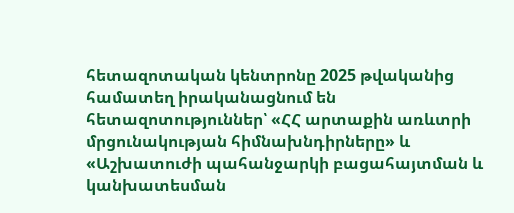հետազոտական կենտրոնը 2025 թվականից համատեղ իրականացնում են հետազոտություններ՝ «ՀՀ արտաքին առևտրի մրցունակության հիմնախնդիրները» և «Աշխատուժի պահանջարկի բացահայտման և կանխատեսման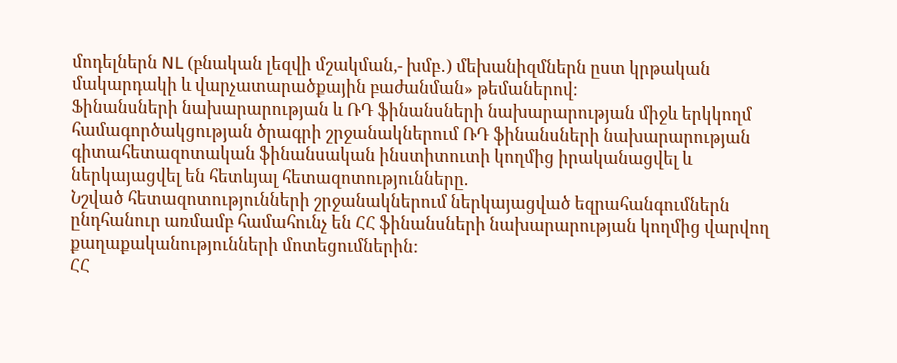մոդելներն NL (բնական լեզվի մշակման,- խմբ․) մեխանիզմներն ըստ կրթական մակարդակի և վարչատարածքային բաժանման» թեմաներով։
Ֆինանսների նախարարության և ՌԴ ֆինանսների նախարարության միջև երկկողմ համագործակցության ծրագրի շրջանակներում ՌԴ ֆինանսների նախարարության գիտահետազոտական ֆինանսական ինստիտուտի կողմից իրականացվել և ներկայացվել են հետևյալ հետազոտությունները.
Նշված հետազոտությունների շրջանակներում ներկայացված եզրահանգումներն ընդհանուր առմամբ համահունչ են ՀՀ ֆինանսների նախարարության կողմից վարվող քաղաքականությունների մոտեցումներին:
ՀՀ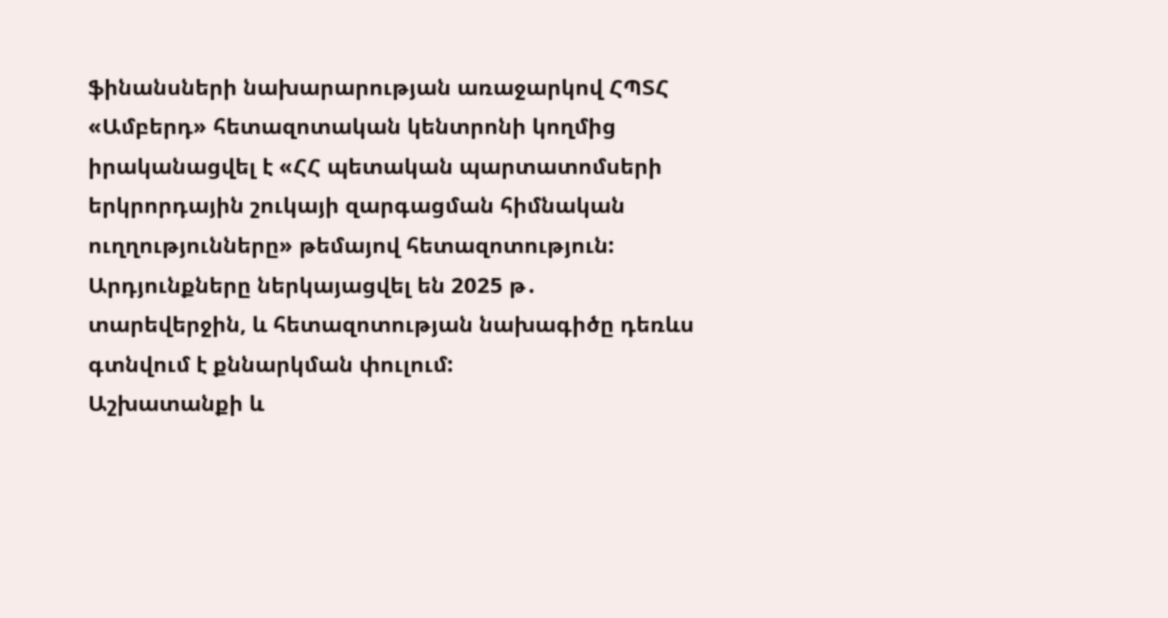ֆինանսների նախարարության առաջարկով ՀՊՏՀ «Ամբերդ» հետազոտական կենտրոնի կողմից իրականացվել է «ՀՀ պետական պարտատոմսերի երկրորդային շուկայի զարգացման հիմնական ուղղությունները» թեմայով հետազոտություն: Արդյունքները ներկայացվել են 2025 թ․ տարեվերջին, և հետազոտության նախագիծը դեռևս գտնվում է քննարկման փուլում:
Աշխատանքի և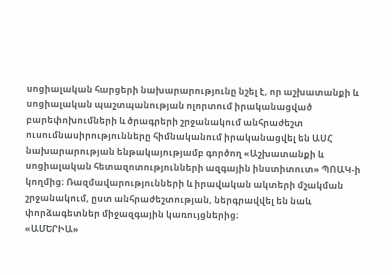սոցիալական հարցերի նախարարությունը նշել է, որ աշխատանքի և սոցիալական պաշտպանության ոլորտում իրականացված բարեփոխումների և ծրագրերի շրջանակում անհրաժեշտ ուսումնասիրությունները հիմնականում իրականացվել են ԱՍՀ նախարարության ենթակայությամբ գործող «Աշխատանքի և սոցիալական հետազոտությունների ազգային ինստիտուտ» ՊՈԱԿ-ի կողմից։ Ռազմավարությունների և իրավական ակտերի մշակման շրջանակում, ըստ անհրաժեշտության, ներգրավվել են նաև փորձագետներ միջազգային կառույցներից։
«ԱՄԵՐԻԱ»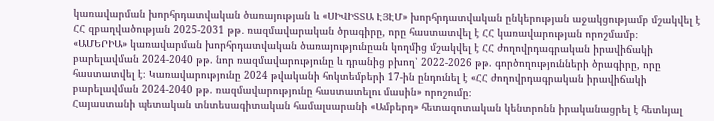կառավարման խորհրդատվական ծառայության և «ՍԻՎԻՏՏԱ ԷՅԷՄ» խորհրդատվական ընկերության աջակցությամբ մշակվել է ՀՀ զբաղվածության 2025-2031 թթ․ ռազմավարական ծրագիրը, որը հաստատվել է ՀՀ կառավարության որոշմամբ։
«ԱՄԵՐԻԱ» կառավարման խորհրդատվական ծառայությունըան կողմից մշակվել է ՀՀ ժողովրդագրական իրավիճակի բարելավման 2024-2040 թթ. նոր ռազմավարությունը և դրանից բխող՝ 2022-2026 թթ. գործողությունների ծրագիրը, որը հաստատվել է։ Կառավարությունը 2024 թվականի հոկտեմբերի 17-ին ընդունել է «ՀՀ ժողովրդագրական իրավիճակի բարելավման 2024-2040 թթ. ռազմավարությունը հաստատելու մասին» որոշումը։
Հայաստանի պետական տնտեսագիտական համալսարանի «Ամբերդ» հետազոտական կենտրոնն իրականացրել է հետևյալ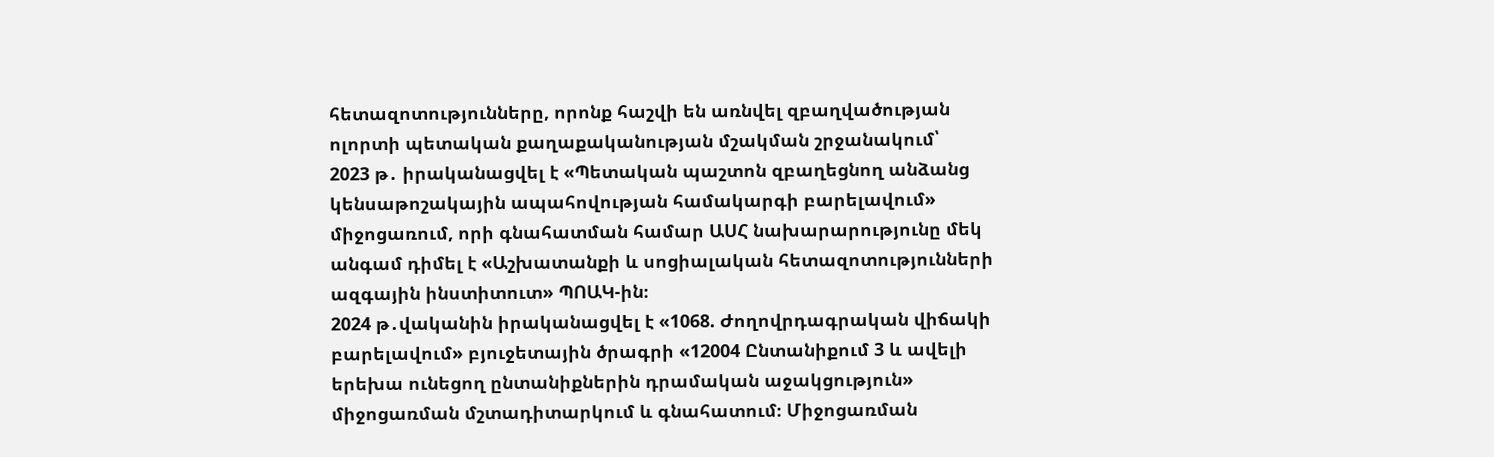հետազոտությունները, որոնք հաշվի են առնվել զբաղվածության ոլորտի պետական քաղաքականության մշակման շրջանակում՝
2023 թ․ իրականացվել է «Պետական պաշտոն զբաղեցնող անձանց կենսաթոշակային ապահովության համակարգի բարելավում» միջոցառում, որի գնահատման համար ԱՍՀ նախարարությունը մեկ անգամ դիմել է «Աշխատանքի և սոցիալական հետազոտությունների ազգային ինստիտուտ» ՊՈԱԿ-ին։
2024 թ․վականին իրականացվել է «1068. Ժողովրդագրական վիճակի բարելավում» բյուջետային ծրագրի «12004 Ընտանիքում 3 և ավելի երեխա ունեցող ընտանիքներին դրամական աջակցություն» միջոցառման մշտադիտարկում և գնահատում։ Միջոցառման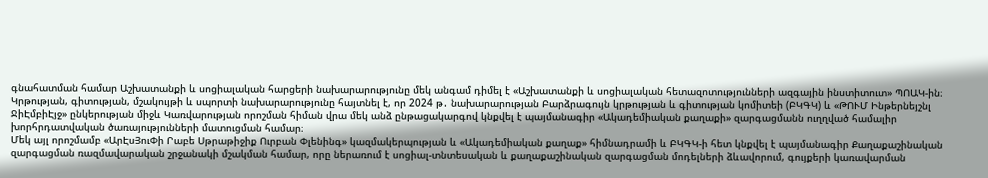գնահատման համար Աշխատանքի և սոցիալական հարցերի նախարարությունը մեկ անգամ դիմել է «Աշխատանքի և սոցիալական հետազոտությունների ազգային ինստիտուտ» ՊՈԱԿ-ին։
Կրթության, գիտության, մշակույթի և սպորտի նախարարությունը հայտնել է, որ 2024 թ․ նախարարության Բարձրագույն կրթության և գիտության կոմիտեի (ԲԿԳԿ) և «ԹՈՒՄ Ինթերնեյշնլ ՋիԷմբիԷյջ» ընկերության միջև Կառվարության որոշման հիման վրա մեկ անձ ընթացակարգով կնքվել է պայմանագիր «Ակադեմիական քաղաքի» զարգացմանն ուղղված համալիր խորհրդատվական ծառայությունների մատուցման համար։
Մեկ այլ որոշմամբ «ԱրԷսՅուՓի Րաբե Սթրաթիջիք Ուրբան Փլենինգ» կազմակերպության և «Ակադեմիական քաղաք» հիմնադրամի և ԲԿԳԿ-ի հետ կնքվել է պայմանագիր Քաղաքաշինական զարգացման ռազմավարական շրջանակի մշակման համար, որը ներառում է սոցիալ-տնտեսական և քաղաքաշինական զարգացման մոդելների ձևավորում, գույքերի կառավարման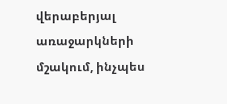վերաբերյալ առաջարկների մշակում, ինչպես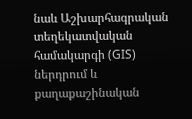նաև Աշխարհագրական տեղեկատվական համակարգի (GIS) ներդրում և քաղաքաշինական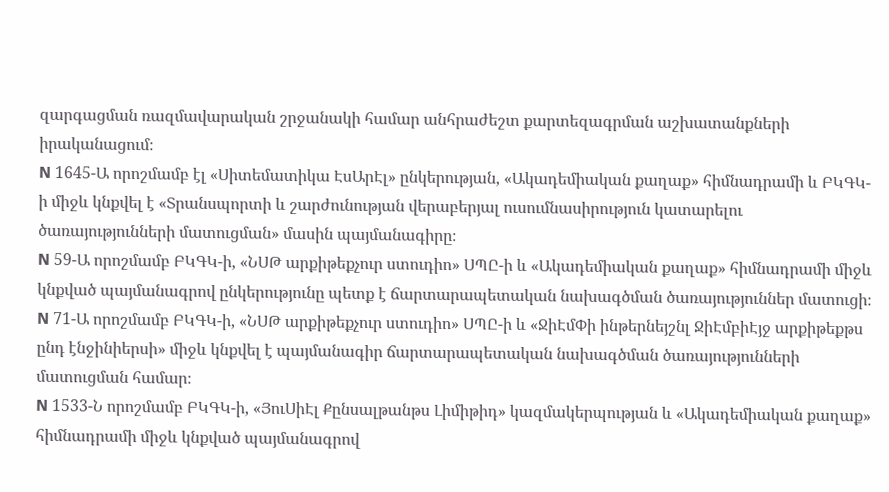զարգացման ռազմավարական շրջանակի համար անհրաժեշտ քարտեզագրման աշխատանքների իրականացում։
N 1645-Ա որոշմամբ էլ «Սիտեմատիկա ԷսԱրԷլ» ընկերության, «Ակադեմիական քաղաք» հիմնադրամի և ԲԿԳԿ-ի միջև կնքվել է «Տրանսպորտի և շարժունության վերաբերյալ ուսումնասիրություն կատարելու ծառայությունների մատուցման» մասին պայմանագիրը։
N 59-Ա որոշմամբ ԲԿԳԿ-ի, «ՆՍԹ արքիթեքչուր ստուդիո» ՍՊԸ-ի և «Ակադեմիական քաղաք» հիմնադրամի միջև կնքված պայմանագրով ընկերությունը պետք է ճարտարապետական նախագծման ծառայություններ մատուցի։
N 71-Ա որոշմամբ ԲԿԳԿ-ի, «ՆՍԹ արքիթեքչուր ստուդիո» ՍՊԸ-ի և «ՋիԷմՓի ինթերնեյշնլ ՋիԷմբիԷյջ արքիթեքթս ընդ էնջինիերսի» միջև կնքվել է պայմանագիր ճարտարապետական նախագծման ծառայությունների մատուցման համար։
N 1533-Ն որոշմամբ ԲԿԳԿ-ի, «ՅուՍիԷլ Քընսալթանթս Լիմիթիդ» կազմակերպության և «Ակադեմիական քաղաք» հիմնադրամի միջև կնքված պայմանագրով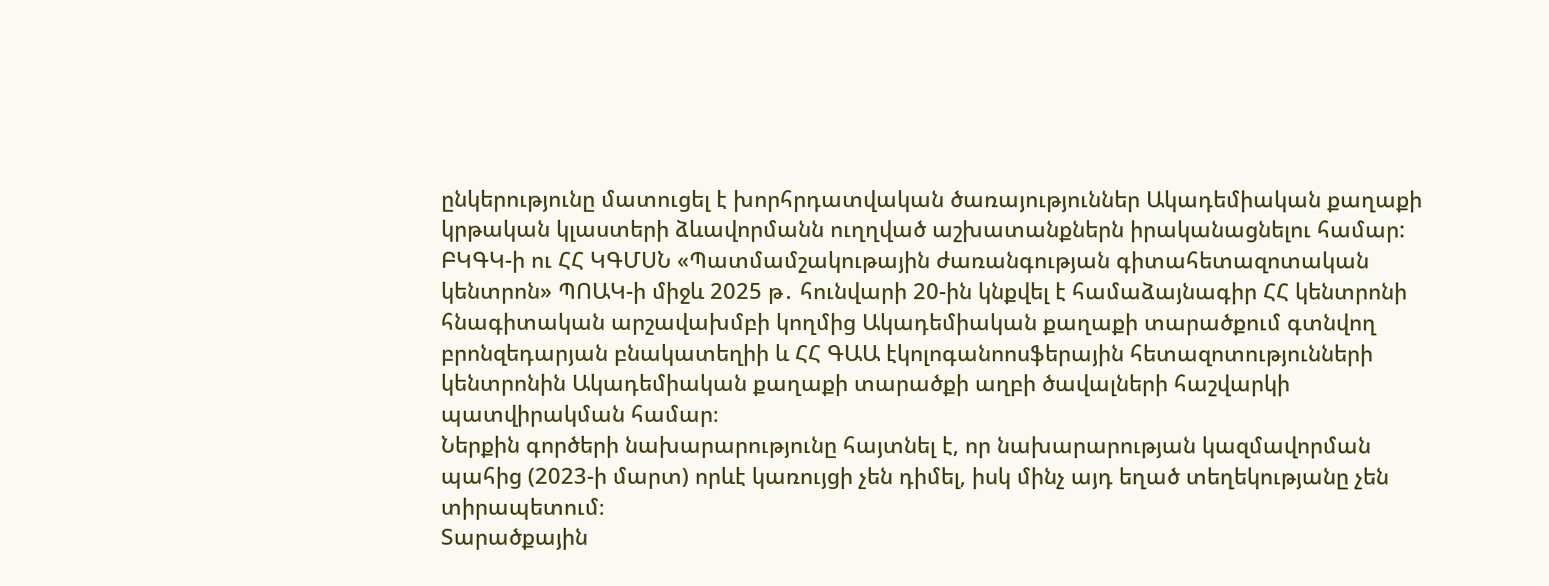ընկերությունը մատուցել է խորհրդատվական ծառայություններ Ակադեմիական քաղաքի կրթական կլաստերի ձևավորմանն ուղղված աշխատանքներն իրականացնելու համար:
ԲԿԳԿ-ի ու ՀՀ ԿԳՄՍՆ «Պատմամշակութային ժառանգության գիտահետազոտական կենտրոն» ՊՈԱԿ-ի միջև 2025 թ․ հունվարի 20-ին կնքվել է համաձայնագիր ՀՀ կենտրոնի հնագիտական արշավախմբի կողմից Ակադեմիական քաղաքի տարածքում գտնվող բրոնզեդարյան բնակատեղիի և ՀՀ ԳԱԱ էկոլոգանոոսֆերային հետազոտությունների կենտրոնին Ակադեմիական քաղաքի տարածքի աղբի ծավալների հաշվարկի պատվիրակման համար։
Ներքին գործերի նախարարությունը հայտնել է, որ նախարարության կազմավորման պահից (2023-ի մարտ) որևէ կառույցի չեն դիմել, իսկ մինչ այդ եղած տեղեկությանը չեն տիրապետում։
Տարածքային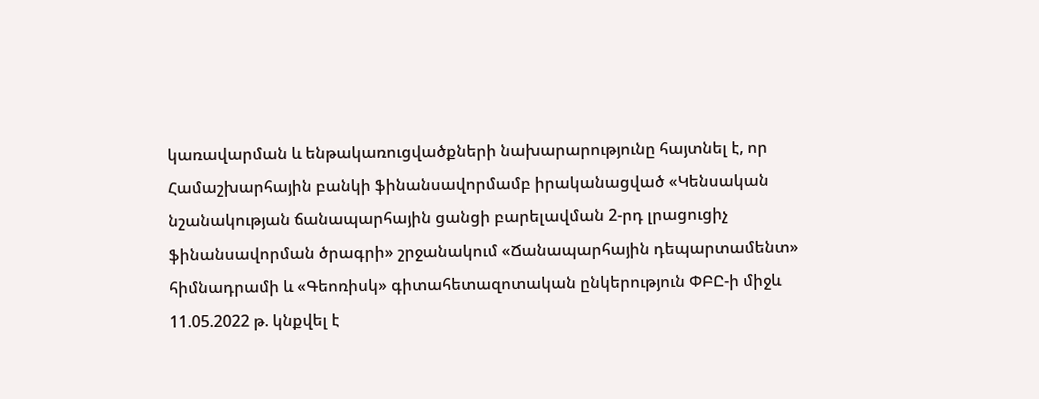կառավարման և ենթակառուցվածքների նախարարությունը հայտնել է, որ Համաշխարհային բանկի ֆինանսավորմամբ իրականացված «Կենսական նշանակության ճանապարհային ցանցի բարելավման 2-րդ լրացուցիչ ֆինանսավորման ծրագրի» շրջանակում «Ճանապարհային դեպարտամենտ» հիմնադրամի և «Գեոռիսկ» գիտահետազոտական ընկերություն ՓԲԸ-ի միջև 11.05.2022 թ. կնքվել է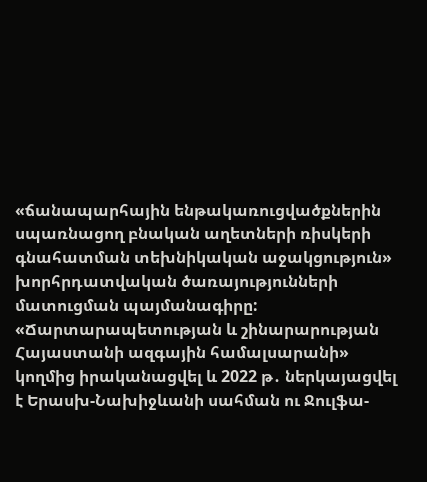«ճանապարհային ենթակառուցվածքներին սպառնացող բնական աղետների ռիսկերի գնահատման տեխնիկական աջակցություն» խորհրդատվական ծառայությունների մատուցման պայմանագիրը:
«Ճարտարապետության և շինարարության Հայաստանի ազգային համալսարանի» կողմից իրականացվել և 2022 թ․ ներկայացվել է Երասխ-Նախիջևանի սահման ու Ջուլֆա-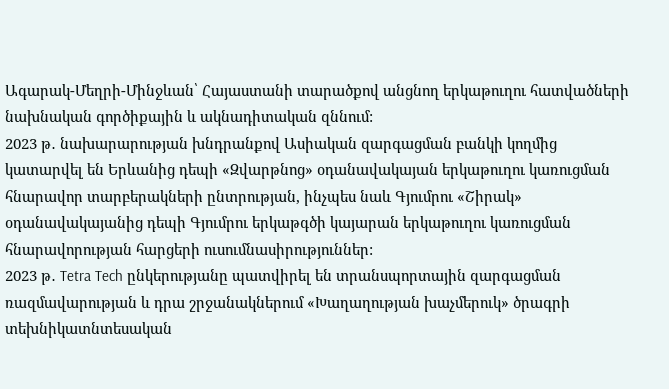Ագարակ-Մեղրի-Մինջևան՝ Հայաստանի տարածքով անցնող երկաթուղու հատվածների նախնական գործիքային և ակնադիտական զննում:
2023 թ․ նախարարության խնդրանքով Ասիական զարգացման բանկի կողմից կատարվել են Երևանից դեպի «Զվարթնոց» օդանավակայան երկաթուղու կառուցման հնարավոր տարբերակների ընտրության, ինչպես նաև Գյումրու «Շիրակ» օդանավակայանից դեպի Գյումրու երկաթգծի կայարան երկաթուղու կառուցման հնարավորության հարցերի ուսումնասիրություններ:
2023 թ․ Tetra Tech ընկերությանը պատվիրել են տրանսպորտային զարգացման ռազմավարության և դրա շրջանակներում «Խաղաղության խաչմերուկ» ծրագրի տեխնիկատնտեսական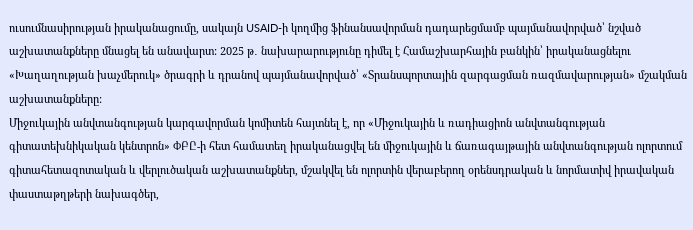ուսումնասիրության իրականացումը, սակայն USAID-ի կողմից ֆինանսավորման դադարեցմամբ պայմանավորված՝ նշված աշխատանքները մնացել են անավարտ: 2025 թ․ նախարարությունը դիմել է Համաշխարհային բանկին՝ իրականացնելու «Խաղաղության խաչմերուկ» ծրագրի և դրանով պայմանավորված՝ «Տրանսպորտային զարգացման ռազմավարության» մշակման աշխատանքները:
Միջուկային անվտանգության կարգավորման կոմիտեն հայտնել է, որ «Միջուկային և ռադիացիոն անվտանգության գիտատեխնիկական կենտրոն» ՓԲԸ-ի հետ համատեղ իրականացվել են միջուկային և ճառագայթային անվտանգության ոլորտում գիտահետազոտական և վերլուծական աշխատանքներ, մշակվել են ոլորտին վերաբերող օրենսդրական և նորմատիվ իրավական փաստաթղթերի նախագծեր,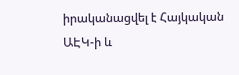իրականացվել է Հայկական ԱԷԿ-ի և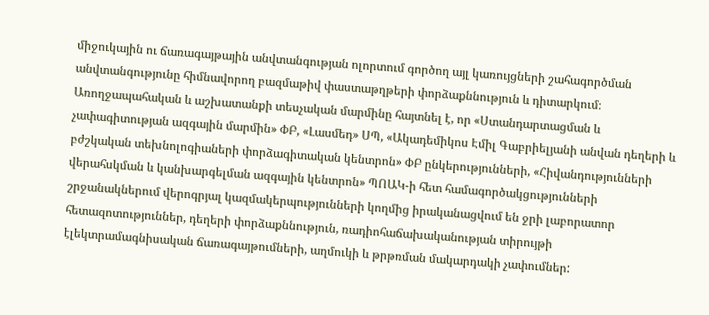միջուկային ու ճառագայթային անվտանգության ոլորտում գործող այլ կառույցների շահագործման անվտանգությունը հիմնավորող բազմաթիվ փաստաթղթերի փորձաքննություն և դիտարկում։
Առողջապահական և աշխատանքի տեսչական մարմինը հայտնել է, որ «Ստանդարտացման և չափագիտության ազգային մարմին» ՓԲ, «Լասմեդ» ՍՊ, «Ակադեմիկոս Էմիլ Գաբրիելյանի անվան դեղերի և բժշկական տեխնոլոգիաների փորձագիտական կենտրոն» ՓԲ ընկերությունների, «Հիվանդությունների վերահսկման և կանխարգելման ազգային կենտրոն» ՊՈԱԿ-ի հետ համագործակցությունների շրջանակներում վերոգրյալ կազմակերպությունների կողմից իրականացվում են ջրի լաբորատոր հետազոտություններ, դեղերի փորձաքննություն, ռադիոհաճախականության տիրույթի էլեկտրամագնիսական ճառագայթումների, աղմուկի և թրթռման մակարդակի չափումներ: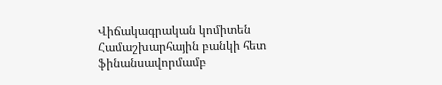Վիճակագրական կոմիտեն Համաշխարհային բանկի հետ ֆինանսավորմամբ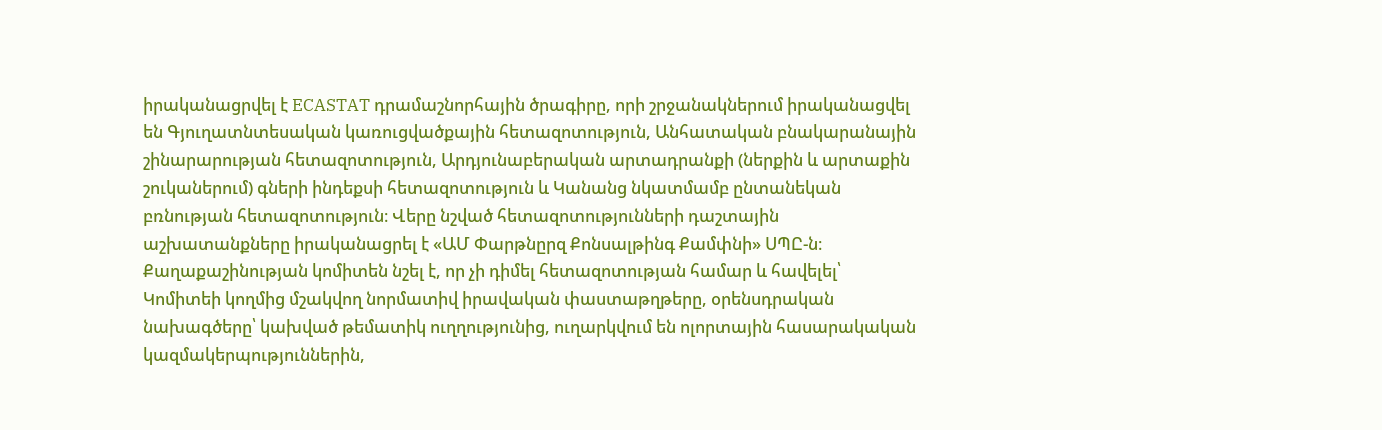իրականացրվել է ECASTAT դրամաշնորհային ծրագիրը, որի շրջանակներում իրականացվել են Գյուղատնտեսական կառուցվածքային հետազոտություն, Անհատական բնակարանային շինարարության հետազոտություն, Արդյունաբերական արտադրանքի (ներքին և արտաքին շուկաներում) գների ինդեքսի հետազոտություն և Կանանց նկատմամբ ընտանեկան բռնության հետազոտություն։ Վերը նշված հետազոտությունների դաշտային աշխատանքները իրականացրել է «ԱՄ Փարթնըրզ Քոնսալթինգ Քամփնի» ՍՊԸ-ն։
Քաղաքաշինության կոմիտեն նշել է, որ չի դիմել հետազոտության համար և հավելել՝ Կոմիտեի կողմից մշակվող նորմատիվ իրավական փաստաթղթերը, օրենսդրական նախագծերը՝ կախված թեմատիկ ուղղությունից, ուղարկվում են ոլորտային հասարակական կազմակերպություններին,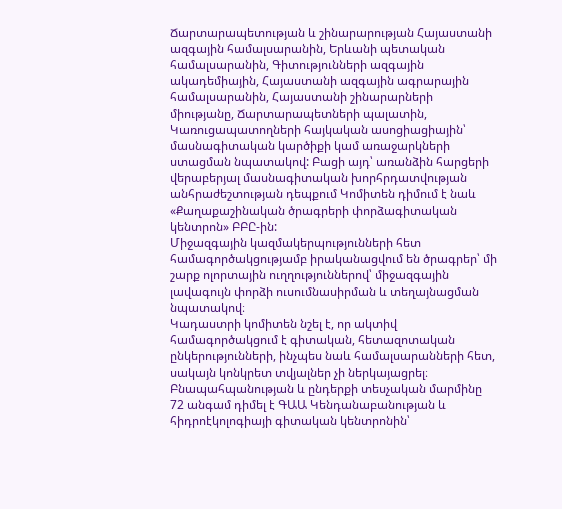Ճարտարապետության և շինարարության Հայաստանի ազգային համալսարանին, Երևանի պետական համալսարանին, Գիտությունների ազգային ակադեմիային, Հայաստանի ազգային ագրարային համալսարանին, Հայաստանի շինարարների միությանը, Ճարտարապետների պալատին, Կառուցապատողների հայկական ասոցիացիային՝ մասնագիտական կարծիքի կամ առաջարկների ստացման նպատակով: Բացի այդ՝ առանձին հարցերի վերաբերյալ մասնագիտական խորհրդատվության անհրաժեշտության դեպքում Կոմիտեն դիմում է նաև «Քաղաքաշինական ծրագրերի փորձագիտական կենտրոն» ԲԲԸ-ին:
Միջազգային կազմակերպությունների հետ համագործակցությամբ իրականացվում են ծրագրեր՝ մի շարք ոլորտային ուղղություններով՝ միջազգային լավագույն փորձի ուսումնասիրման և տեղայնացման նպատակով։
Կադաստրի կոմիտեն նշել է, որ ակտիվ համագործակցում է գիտական, հետազոտական ընկերությունների, ինչպես նաև համալսարանների հետ, սակայն կոնկրետ տվյալներ չի ներկայացրել։
Բնապահպանության և ընդերքի տեսչական մարմինը 72 անգամ դիմել է ԳԱԱ Կենդանաբանության և հիդրոէկոլոգիայի գիտական կենտրոնին՝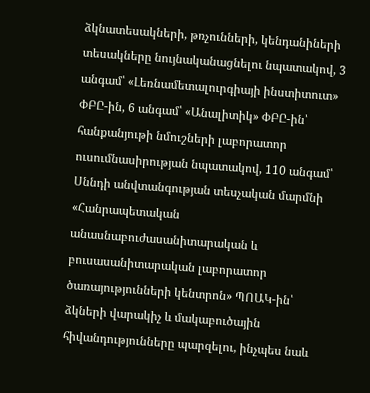ձկնատեսակների, թռչունների, կենդանիների տեսակները նույնականացնելու նպատակով, 3 անգամ՝ «Լեռնամետալուրգիայի ինստիտուտ» ՓԲԸ-ին, 6 անգամ՝ «Անալիտիկ» ՓԲԸ-ին՝ հանքանյութի նմուշների լաբորատոր ուսումնասիրության նպատակով, 110 անգամ՝ Սննդի անվտանգության տեսչական մարմնի «Հանրապետական անասնաբուժասանիտարական և բուսասանիտարական լաբորատոր ծառայությունների կենտրոն» ՊՈԱԿ-ին՝ ձկների վարակիչ և մակաբուծային հիվանդությունները պարզելու, ինչպես նաև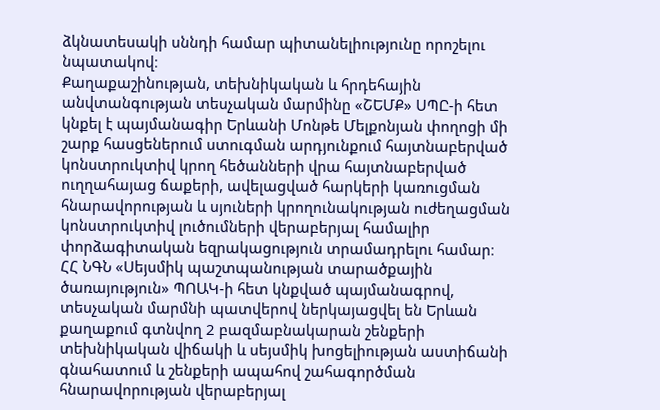ձկնատեսակի սննդի համար պիտանելիությունը որոշելու նպատակով։
Քաղաքաշինության, տեխնիկական և հրդեհային անվտանգության տեսչական մարմինը «ՇԵՄՔ» ՍՊԸ-ի հետ կնքել է պայմանագիր Երևանի Մոնթե Մելքոնյան փողոցի մի շարք հասցեներում ստուգման արդյունքում հայտնաբերված կոնստրուկտիվ կրող հեծանների վրա հայտնաբերված ուղղահայաց ճաքերի, ավելացված հարկերի կառուցման հնարավորության և սյուների կրողունակության ուժեղացման կոնստրուկտիվ լուծումների վերաբերյալ համալիր փորձագիտական եզրակացություն տրամադրելու համար։
ՀՀ ՆԳՆ «Սեյսմիկ պաշտպանության տարածքային ծառայություն» ՊՈԱԿ-ի հետ կնքված պայմանագրով, տեսչական մարմնի պատվերով ներկայացվել են Երևան քաղաքում գտնվող 2 բազմաբնակարան շենքերի տեխնիկական վիճակի և սեյսմիկ խոցելիության աստիճանի գնահատում և շենքերի ապահով շահագործման հնարավորության վերաբերյալ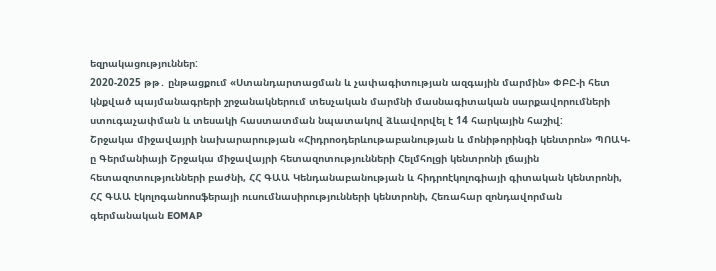եզրակացություններ:
2020-2025 թթ․ ընթացքում «Ստանդարտացման և չափագիտության ազգային մարմին» ՓԲԸ-ի հետ կնքված պայմանագրերի շրջանակներում տեսչական մարմնի մասնագիտական սարքավորումների ստուգաչափման և տեսակի հաստատման նպատակով ձևավորվել է 14 հարկային հաշիվ:
Շրջակա միջավայրի նախարարության «Հիդրոօդերևութաբանության և մոնիթորինգի կենտրոն» ՊՈԱԿ-ը Գերմանիայի Շրջակա միջավայրի հետազոտությունների Հելմհոլցի կենտրոնի լճային հետազոտությունների բաժնի, ՀՀ ԳԱԱ Կենդանաբանության և հիդրոէկոլոգիայի գիտական կենտրոնի, ՀՀ ԳԱԱ էկոլոգանոոսֆերայի ուսումնասիրությունների կենտրոնի, Հեռահար զոնդավորման գերմանական EOMAP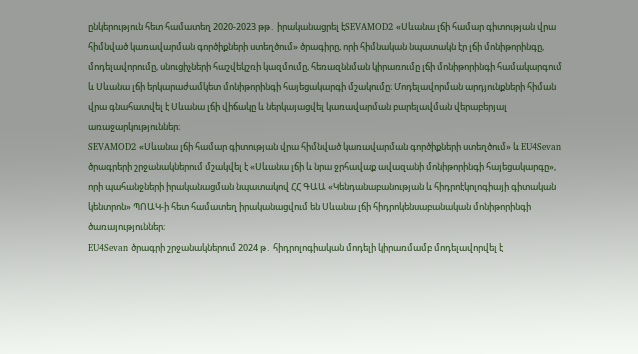ընկերություն հետ համատեղ 2020-2023 թթ․ իրականացրել էSEVAMOD2 «Սևանա լճի համար գիտության վրա հիմնված կառավարման գործիքների ստեղծում» ծրագիրը, որի հիմնական նպատակն էր լճի մոնիթորինգը, մոդելավորումը, սնուցիչների հաշվեկշռի կազմումը, հեռազննման կիրառումը լճի մոնիթորինգի համակարգում և Սևանա լճի երկարաժամկետ մոնիթորինգի հայեցակարգի մշակումը։ Մոդելավորման արդյունքների հիման վրա գնահատվել է Սևանա լճի վիճակը և ներկայացվել կառավարման բարելավման վերաբերյալ առաջարկություններ։
SEVAMOD2 «Սևանա լճի համար գիտության վրա հիմնված կառավարման գործիքների ստեղծում» և EU4Sevan ծրագրերի շրջանակներում մշակվել է «Սևանա լճի և նրա ջրհավաք ավազանի մոնիթորինգի հայեցակարգը», որի պահանջների իրականացման նպատակով ՀՀ ԳԱԱ «Կենդանաբանության և հիդրոէկոլոգիայի գիտական կենտրոն» ՊՈԱԿ-ի հետ համատեղ իրականացվում են Սևանա լճի հիդրոկենսաբանական մոնիթորինգի ծառայություններ։
EU4Sevan ծրագրի շրջանակներում 2024 թ․ հիդրոլոգիական մոդելի կիրառմամբ մոդելավորվել է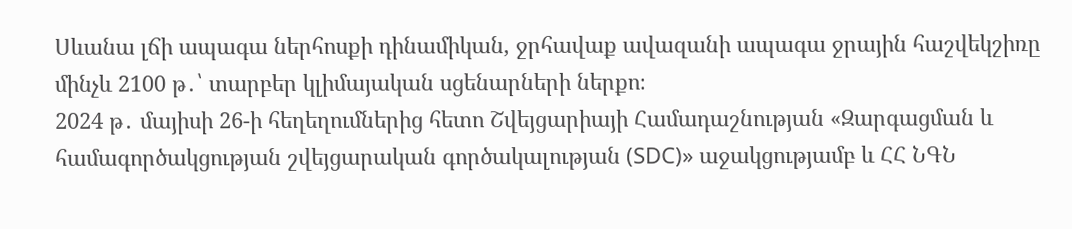Սևանա լճի ապագա ներհոսքի դինամիկան, ջրհավաք ավազանի ապագա ջրային հաշվեկշիռը մինչև 2100 թ․՝ տարբեր կլիմայական սցենարների ներքո։
2024 թ․ մայիսի 26-ի հեղեղումներից հետո Շվեյցարիայի Համադաշնության «Զարգացման և համագործակցության շվեյցարական գործակալության (SDC)» աջակցությամբ և ՀՀ ՆԳՆ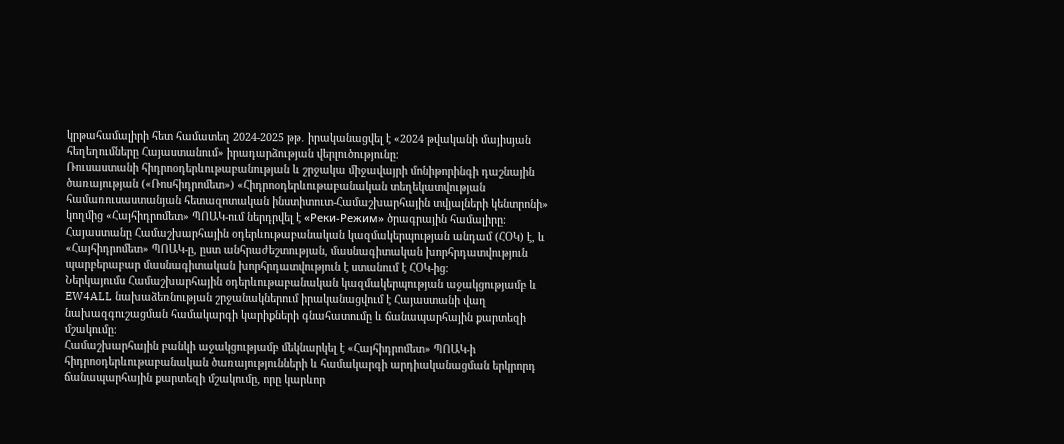կրթահամալիրի հետ համատեղ 2024-2025 թթ․ իրականացվել է «2024 թվականի մայիսյան հեղեղումները Հայաստանում» իրադարձության վերլուծությունը։
Ռուսաստանի հիդրոօդերևութաբանության և շրջակա միջավայրի մոնիթորինգի դաշնային ծառայության («Ռոսհիդրոմետ») «Հիդրոօդերևութաբանական տեղեկատվության համառուսաստանյան հետազոտական ինստիտուտ-Համաշխարհային տվյալների կենտրոնի» կողմից «Հայհիդրոմետ» ՊՈԱԿ-ում ներդրվել է «Реки-Режим» ծրագրային համալիրը։
Հայաստանը Համաշխարհային օդերևութաբանական կազմակերպության անդամ (ՀՕԿ) է, և «Հայհիդրոմետ» ՊՈԱԿ-ը, ըստ անհրաժեշտության, մասնագիտական խորհրդատվություն պարբերաբար մասնագիտական խորհրդատվություն է ստանում է ՀՕԿ-ից։
Ներկայումս Համաշխարհային օդերևութաբանական կազմակերպության աջակցությամբ և EW4ALL նախաձեռնության շրջանակներում իրականացվում է Հայաստանի վաղ նախազգուշացման համակարգի կարիքների գնահատումը և ճանապարհային քարտեզի մշակումը։
Համաշխարհային բանկի աջակցությամբ մեկնարկել է «Հայհիդրոմետ» ՊՈԱԿ-ի հիդրոօդերևութաբանական ծառայությունների և համակարգի արդիականացման երկրորդ ճանապարհային քարտեզի մշակումը, որը կարևոր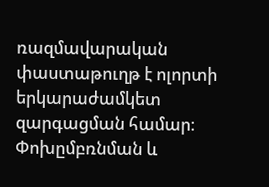ռազմավարական փաստաթուղթ է ոլորտի երկարաժամկետ զարգացման համար։
Փոխըմբռնման և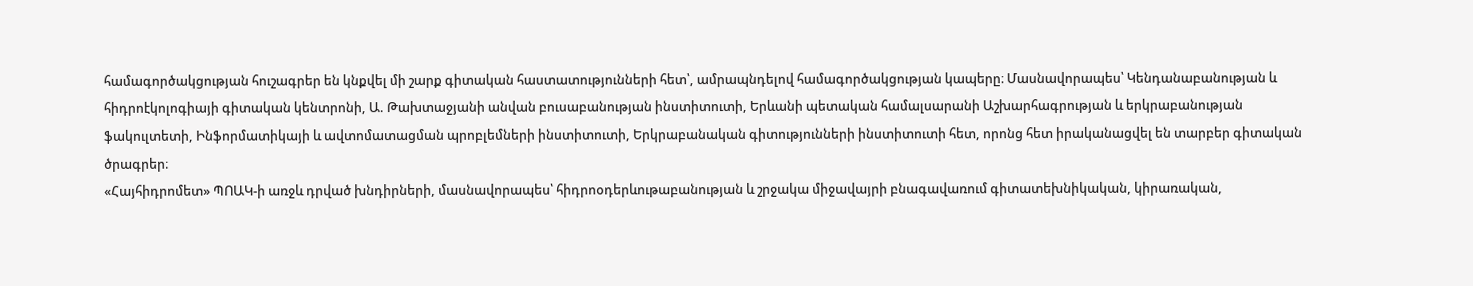համագործակցության հուշագրեր են կնքվել մի շարք գիտական հաստատությունների հետ՝, ամրապնդելով համագործակցության կապերը։ Մասնավորապես՝ Կենդանաբանության և հիդրոէկոլոգիայի գիտական կենտրոնի, Ա. Թախտաջյանի անվան բուսաբանության ինստիտուտի, Երևանի պետական համալսարանի Աշխարհագրության և երկրաբանության ֆակուլտետի, Ինֆորմատիկայի և ավտոմատացման պրոբլեմների ինստիտուտի, Երկրաբանական գիտությունների ինստիտուտի հետ, որոնց հետ իրականացվել են տարբեր գիտական ծրագրեր։
«Հայհիդրոմետ» ՊՈԱԿ-ի առջև դրված խնդիրների, մասնավորապես՝ հիդրոօդերևութաբանության և շրջակա միջավայրի բնագավառում գիտատեխնիկական, կիրառական,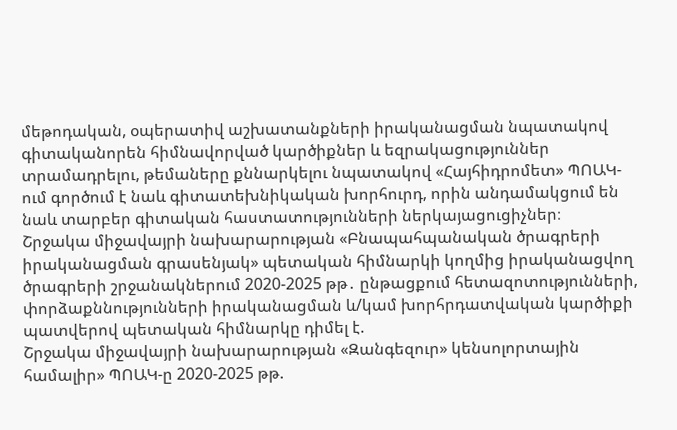մեթոդական, օպերատիվ աշխատանքների իրականացման նպատակով գիտականորեն հիմնավորված կարծիքներ և եզրակացություններ տրամադրելու, թեմաները քննարկելու նպատակով «Հայհիդրոմետ» ՊՈԱԿ-ում գործում է նաև գիտատեխնիկական խորհուրդ, որին անդամակցում են նաև տարբեր գիտական հաստատությունների ներկայացուցիչներ։
Շրջակա միջավայրի նախարարության «Բնապահպանական ծրագրերի իրականացման գրասենյակ» պետական հիմնարկի կողմից իրականացվող ծրագրերի շրջանակներում 2020-2025 թթ․ ընթացքում հետազոտությունների, փորձաքննությունների իրականացման և/կամ խորհրդատվական կարծիքի պատվերով պետական հիմնարկը դիմել է.
Շրջակա միջավայրի նախարարության «Զանգեզուր» կենսոլորտային համալիր» ՊՈԱԿ-ը 2020-2025 թթ.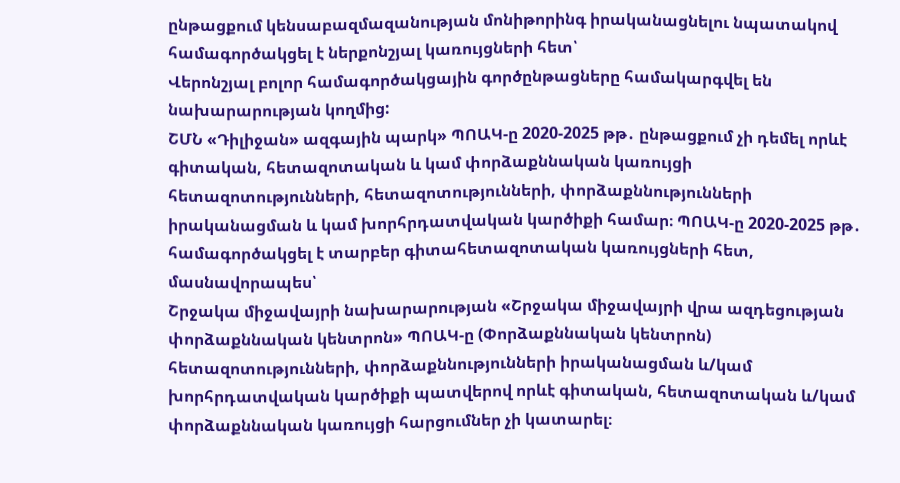ընթացքում կենսաբազմազանության մոնիթորինգ իրականացնելու նպատակով համագործակցել է ներքոնշյալ կառույցների հետ՝
Վերոնշյալ բոլոր համագործակցային գործընթացները համակարգվել են նախարարության կողմից:
ՇՄՆ «Դիլիջան» ազգային պարկ» ՊՈԱԿ-ը 2020-2025 թթ․ ընթացքում չի դեմել որևէ գիտական, հետազոտական և կամ փորձաքննական կառույցի հետազոտությունների, հետազոտությունների, փորձաքննությունների իրականացման և կամ խորհրդատվական կարծիքի համար։ ՊՈԱԿ-ը 2020-2025 թթ․ համագործակցել է տարբեր գիտահետազոտական կառույցների հետ, մասնավորապես՝
Շրջակա միջավայրի նախարարության «Շրջակա միջավայրի վրա ազդեցության փորձաքննական կենտրոն» ՊՈԱԿ-ը (Փորձաքննական կենտրոն) հետազոտությունների, փորձաքննությունների իրականացման և/կամ խորհրդատվական կարծիքի պատվերով որևէ գիտական, հետազոտական և/կամ փորձաքննական կառույցի հարցումներ չի կատարել։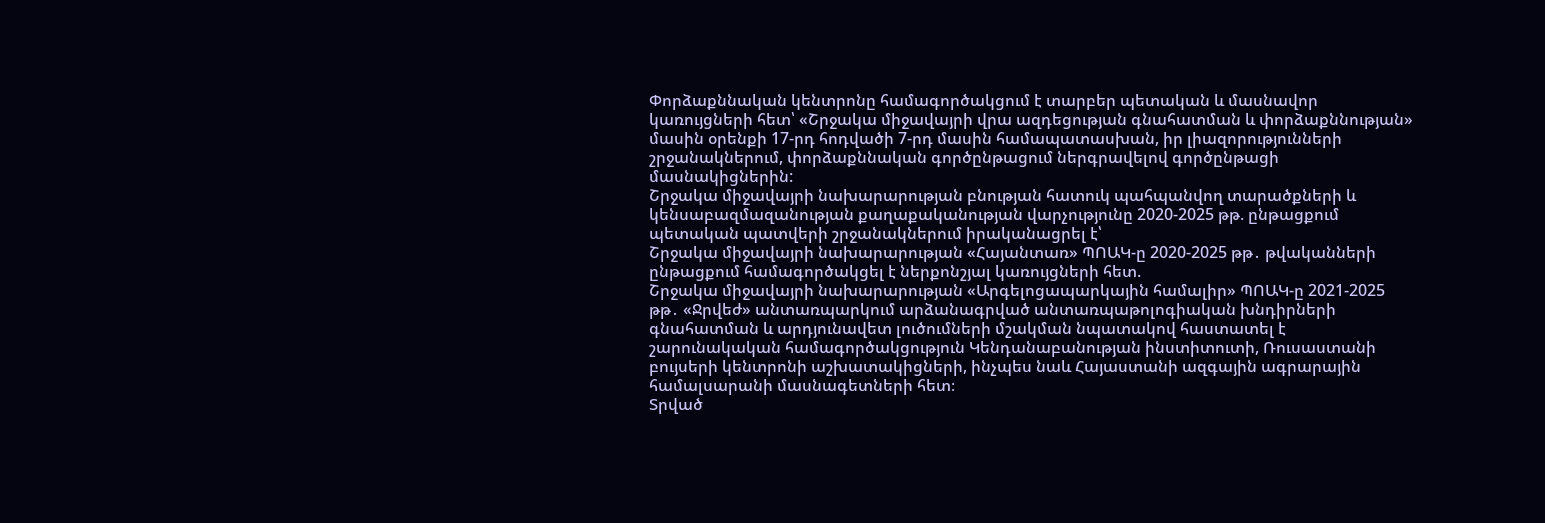Փորձաքննական կենտրոնը համագործակցում է տարբեր պետական և մասնավոր կառույցների հետ՝ «Շրջակա միջավայրի վրա ազդեցության գնահատման և փորձաքննության» մասին օրենքի 17-րդ հոդվածի 7-րդ մասին համապատասխան, իր լիազորությունների շրջանակներում, փորձաքննական գործընթացում ներգրավելով գործընթացի մասնակիցներին:
Շրջակա միջավայրի նախարարության բնության հատուկ պահպանվող տարածքների և կենսաբազմազանության քաղաքականության վարչությունը 2020-2025 թթ. ընթացքում պետական պատվերի շրջանակներում իրականացրել է՝
Շրջակա միջավայրի նախարարության «Հայանտառ» ՊՈԱԿ-ը 2020-2025 թթ․ թվականների ընթացքում համագործակցել է ներքոնշյալ կառույցների հետ.
Շրջակա միջավայրի նախարարության «Արգելոցապարկային համալիր» ՊՈԱԿ-ը 2021-2025 թթ․ «Ջրվեժ» անտառպարկում արձանագրված անտառպաթոլոգիական խնդիրների գնահատման և արդյունավետ լուծումների մշակման նպատակով հաստատել է շարունակական համագործակցություն Կենդանաբանության ինստիտուտի, Ռուսաստանի բույսերի կենտրոնի աշխատակիցների, ինչպես նաև Հայաստանի ազգային ագրարային համալսարանի մասնագետների հետ։
Տրված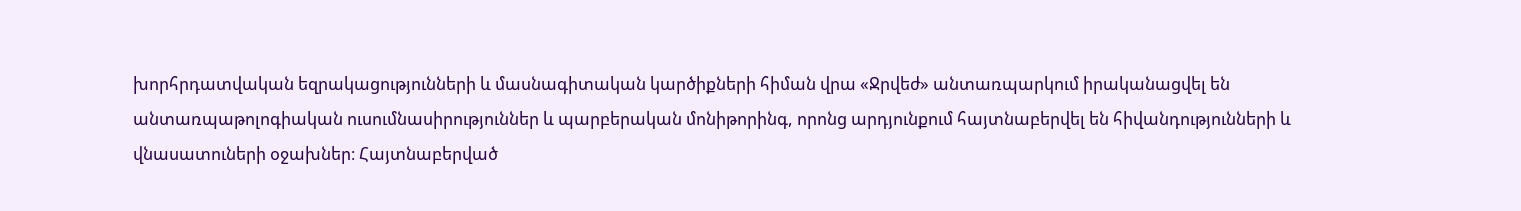խորհրդատվական եզրակացությունների և մասնագիտական կարծիքների հիման վրա «Ջրվեժ» անտառպարկում իրականացվել են անտառպաթոլոգիական ուսումնասիրություններ և պարբերական մոնիթորինգ, որոնց արդյունքում հայտնաբերվել են հիվանդությունների և վնասատուների օջախներ։ Հայտնաբերված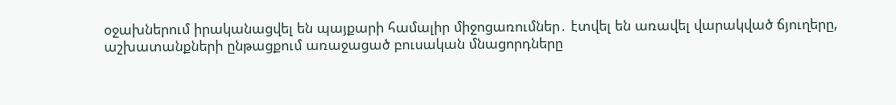օջախներում իրականացվել են պայքարի համալիր միջոցառումներ․ էտվել են առավել վարակված ճյուղերը, աշխատանքների ընթացքում առաջացած բուսական մնացորդները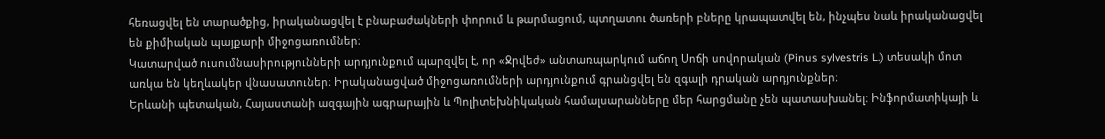հեռացվել են տարածքից, իրականացվել է բնաբաժակների փորում և թարմացում, պտղատու ծառերի բները կրապատվել են, ինչպես նաև իրականացվել են քիմիական պայքարի միջոցառումներ։
Կատարված ուսումնասիրությունների արդյունքում պարզվել է, որ «Ջրվեժ» անտառպարկում աճող Սոճի սովորական (Pinus sylvestris L.) տեսակի մոտ առկա են կեղևակեր վնասատուներ։ Իրականացված միջոցառումների արդյունքում գրանցվել են զգալի դրական արդյունքներ։
Երևանի պետական, Հայաստանի ազգային ագրարային և Պոլիտեխնիկական համալսարանները մեր հարցմանը չեն պատասխանել։ Ինֆորմատիկայի և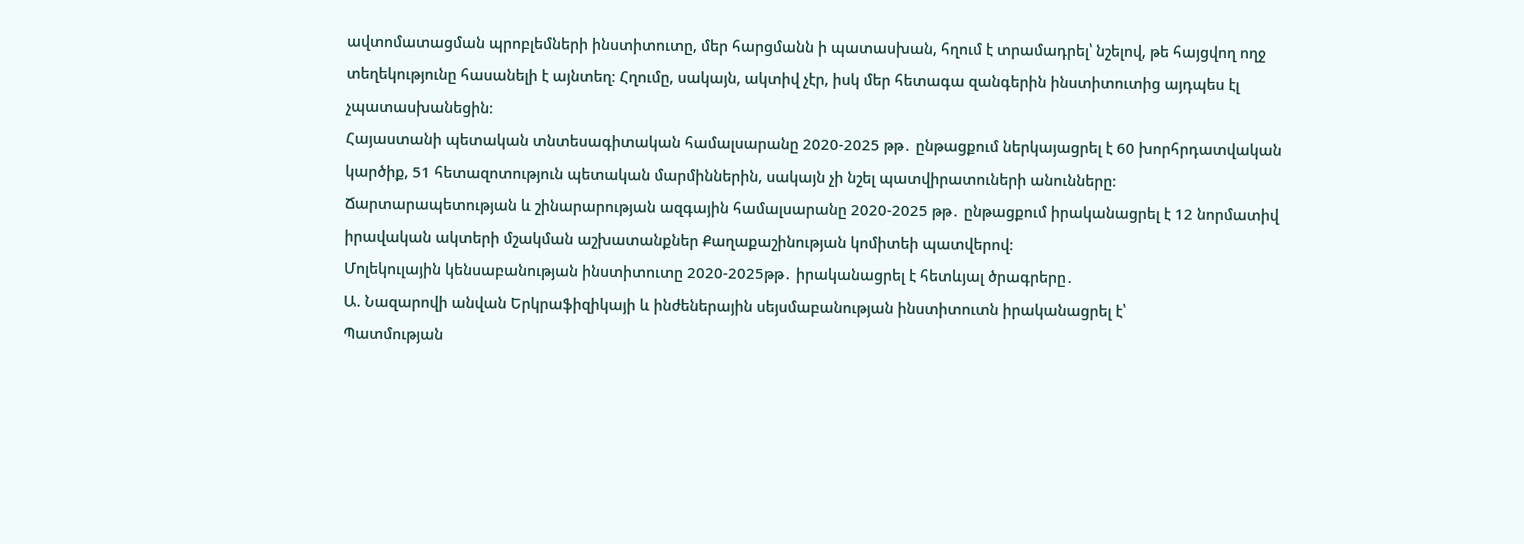ավտոմատացման պրոբլեմների ինստիտուտը, մեր հարցմանն ի պատասխան, հղում է տրամադրել՝ նշելով, թե հայցվող ողջ տեղեկությունը հասանելի է այնտեղ։ Հղումը, սակայն, ակտիվ չէր, իսկ մեր հետագա զանգերին ինստիտուտից այդպես էլ չպատասխանեցին։
Հայաստանի պետական տնտեսագիտական համալսարանը 2020-2025 թթ․ ընթացքում ներկայացրել է 60 խորհրդատվական կարծիք, 51 հետազոտություն պետական մարմիններին, սակայն չի նշել պատվիրատուների անունները։
Ճարտարապետության և շինարարության ազգային համալսարանը 2020-2025 թթ․ ընթացքում իրականացրել է 12 նորմատիվ իրավական ակտերի մշակման աշխատանքներ Քաղաքաշինության կոմիտեի պատվերով։
Մոլեկուլային կենսաբանության ինստիտուտը 2020-2025թթ․ իրականացրել է հետևյալ ծրագրերը․
Ա. Նազարովի անվան Երկրաֆիզիկայի և ինժեներային սեյսմաբանության ինստիտուտն իրականացրել է՝
Պատմության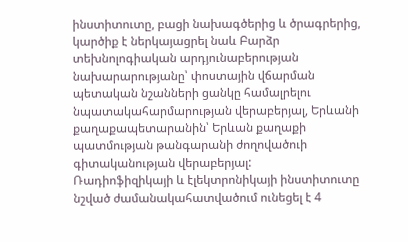ինստիտուտը, բացի նախագծերից և ծրագրերից, կարծիք է ներկայացրել նաև Բարձր տեխնոլոգիական արդյունաբերության նախարարությանը՝ փոստային վճարման պետական նշանների ցանկը համալրելու նպատակահարմարության վերաբերյալ, Երևանի քաղաքապետարանին՝ Երևան քաղաքի պատմության թանգարանի ժողովածուի գիտականության վերաբերյալ:
Ռադիոֆիզիկայի և էլեկտրոնիկայի ինստիտուտը նշված ժամանակահատվածում ունեցել է 4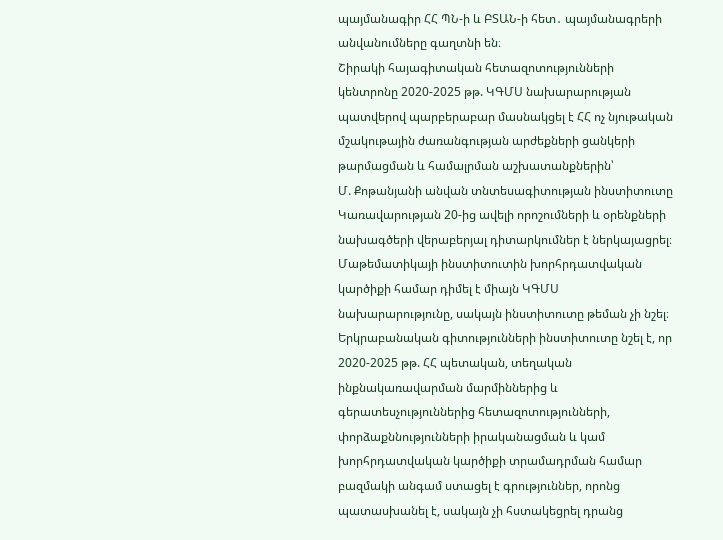պայմանագիր ՀՀ ՊՆ-ի և ԲՏԱՆ-ի հետ․ պայմանագրերի անվանումները գաղտնի են։
Շիրակի հայագիտական հետազոտությունների կենտրոնը 2020-2025 թթ. ԿԳՄՍ նախարարության պատվերով պարբերաբար մասնակցել է ՀՀ ոչ նյութական մշակութային ժառանգության արժեքների ցանկերի թարմացման և համալրման աշխատանքներին՝
Մ. Քոթանյանի անվան տնտեսագիտության ինստիտուտը Կառավարության 20-ից ավելի որոշումների և օրենքների նախագծերի վերաբերյալ դիտարկումներ է ներկայացրել։
Մաթեմատիկայի ինստիտուտին խորհրդատվական կարծիքի համար դիմել է միայն ԿԳՄՍ նախարարությունը, սակայն ինստիտուտը թեման չի նշել։
Երկրաբանական գիտությունների ինստիտուտը նշել է, որ 2020-2025 թթ. ՀՀ պետական, տեղական ինքնակառավարման մարմիններից և գերատեսչություններից հետազոտությունների, փորձաքննությունների իրականացման և կամ խորհրդատվական կարծիքի տրամադրման համար բազմակի անգամ ստացել է գրություններ, որոնց պատասխանել է, սակայն չի հստակեցրել դրանց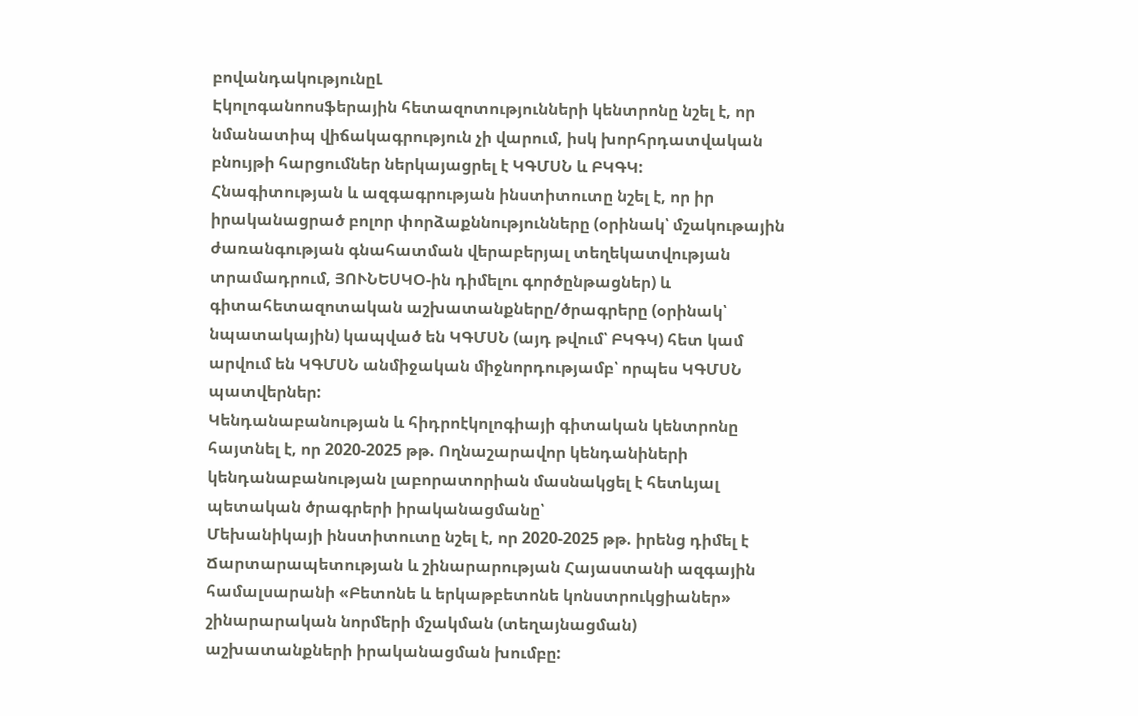բովանդակությունըԼ
Էկոլոգանոոսֆերային հետազոտությունների կենտրոնը նշել է, որ նմանատիպ վիճակագրություն չի վարում, իսկ խորհրդատվական բնույթի հարցումներ ներկայացրել է ԿԳՄՍՆ և ԲԿԳԿ:
Հնագիտության և ազգագրության ինստիտուտը նշել է, որ իր իրականացրած բոլոր փորձաքննությունները (օրինակ՝ մշակութային ժառանգության գնահատման վերաբերյալ տեղեկատվության տրամադրում, ՅՈՒՆԵՍԿՕ-ին դիմելու գործընթացներ) և գիտահետազոտական աշխատանքները/ծրագրերը (օրինակ՝ նպատակային) կապված են ԿԳՄՍՆ (այդ թվում՝ ԲԿԳԿ) հետ կամ արվում են ԿԳՄՍՆ անմիջական միջնորդությամբ՝ որպես ԿԳՄՍՆ պատվերներ:
Կենդանաբանության և հիդրոէկոլոգիայի գիտական կենտրոնը հայտնել է, որ 2020-2025 թթ. Ողնաշարավոր կենդանիների կենդանաբանության լաբորատորիան մասնակցել է հետևյալ պետական ծրագրերի իրականացմանը՝
Մեխանիկայի ինստիտուտը նշել է, որ 2020-2025 թթ. իրենց դիմել է Ճարտարապետության և շինարարության Հայաստանի ազգային համալսարանի «Բետոնե և երկաթբետոնե կոնստրուկցիաներ» շինարարական նորմերի մշակման (տեղայնացման) աշխատանքների իրականացման խումբը: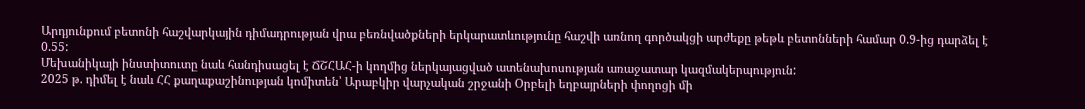Արդյունքում բետոնի հաշվարկային դիմադրության վրա բեռնվածքների երկարատևությունը հաշվի առնող գործակցի արժեքը թեթև բետոնների համար 0.9-ից դարձել է 0.55:
Մեխանիկայի ինստիտուտը նաև հանդիսացել է ՃՇՀԱՀ-ի կողմից ներկայացված ատենախոսության առաջատար կազմակերպություն:
2025 թ. դիմել է նաև ՀՀ քաղաքաշինության կոմիտեն՝ Արաբկիր վարչական շրջանի Օրբելի եղբայրների փողոցի մի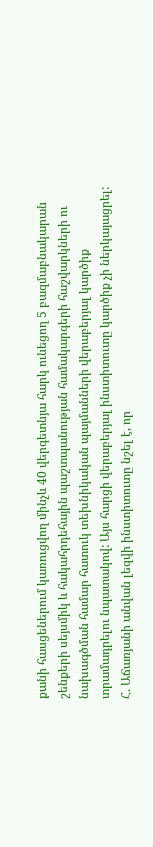քանի հասցեներում կառուցվող մինչև 40 վերգետնյա հարկ ունեցող 5 բազմաբնակարան շենքերի սեյսմիկ և հակահրդեհային պաշտպանության համակարգերի հաշվարկների ու նախագծման համար հատուկ տեխնիկական պայմանների վերաբերյալ կարծիք տրամադրելու նպատակով: Այս հարցի վերաբերյալ ինստիտուտը կարծիք չի ներկայացրել:
Հ. Աճառյանի անվան լեզվի ինստիտուտը նշել է, որ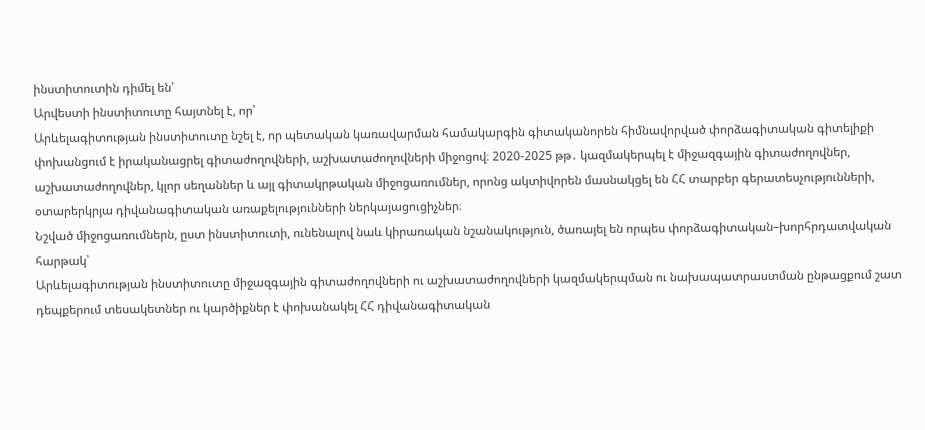ինստիտուտին դիմել են՝
Արվեստի ինստիտուտը հայտնել է, որ՝
Արևելագիտության ինստիտուտը նշել է, որ պետական կառավարման համակարգին գիտականորեն հիմնավորված փորձագիտական գիտելիքի փոխանցում է իրականացրել գիտաժողովների, աշխատաժողովների միջոցով։ 2020-2025 թթ․ կազմակերպել է միջազգային գիտաժողովներ, աշխատաժողովներ, կլոր սեղաններ և այլ գիտակրթական միջոցառումներ, որոնց ակտիվորեն մասնակցել են ՀՀ տարբեր գերատեսչությունների, օտարերկրյա դիվանագիտական առաքելությունների ներկայացուցիչներ։
Նշված միջոցառումներն, ըստ ինստիտուտի, ունենալով նաև կիրառական նշանակություն, ծառայել են որպես փորձագիտական–խորհրդատվական հարթակ՝
Արևելագիտության ինստիտուտը միջազգային գիտաժողովների ու աշխատաժողովների կազմակերպման ու նախապատրաստման ընթացքում շատ դեպքերում տեսակետներ ու կարծիքներ է փոխանակել ՀՀ դիվանագիտական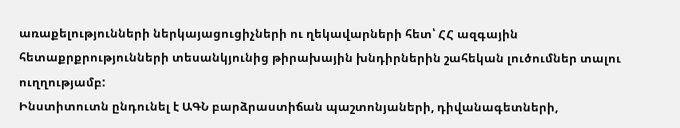առաքելությունների ներկայացուցիչների ու ղեկավարների հետ՝ ՀՀ ազգային հետաքրքրությունների տեսանկյունից թիրախային խնդիրներին շահեկան լուծումներ տալու ուղղությամբ:
Ինստիտուտն ընդունել է ԱԳՆ բարձրաստիճան պաշտոնյաների, դիվանագետների,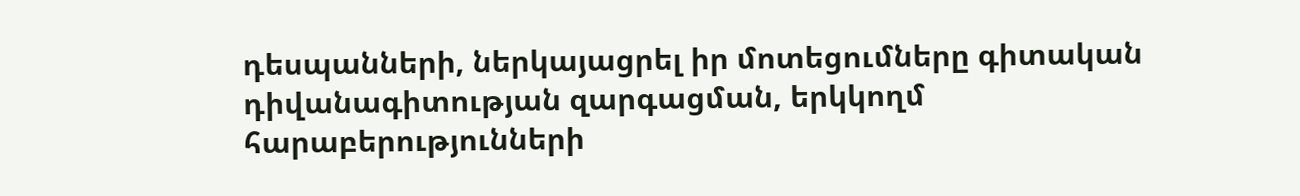դեսպանների, ներկայացրել իր մոտեցումները գիտական դիվանագիտության զարգացման, երկկողմ հարաբերությունների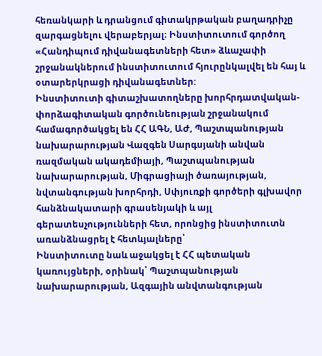հեռանկարի և դրանցում գիտակրթական բաղադրիչը զարգացնելու վերաբերյալ։ Ինստիտուտում գործող «Հանդիպում դիվանագետների հետ» ձևաչափի շրջանակներում ինստիտուտում հյուրընկալվել են հայ և օտարերկրացի դիվանագետներ:
Ինստիտուտի գիտաշխատողները խորհրդատվական-փորձագիտական գործունեության շրջանակում համագործակցել են ՀՀ ԱԳՆ, ԱԺ, Պաշտպանության նախարարության Վազգեն Սարգսյանի անվան ռազմական ակադեմիայի, Պաշտպանության նախարարության, Միգրացիայի ծառայության, նվտանգության խորհրդի, Սփյուռքի գործերի գլխավոր հանձնակատարի գրասենյակի և այլ գերատեսչությունների հետ, որոնցից ինստիտուտն առանձնացրել է հետևյալները՝
Ինստիտուտը նաև աջակցել է ՀՀ պետական կառույցների, օրինակ՝ Պաշտպանության նախարարության, Ազգային անվտանգության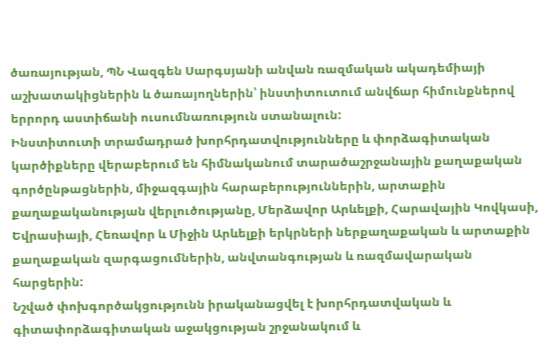ծառայության, ՊՆ Վազգեն Սարգսյանի անվան ռազմական ակադեմիայի աշխատակիցներին և ծառայողներին՝ ինստիտուտում անվճար հիմունքներով երրորդ աստիճանի ուսումնառություն ստանալուն:
Ինստիտուտի տրամադրած խորհրդատվությունները և փորձագիտական կարծիքները վերաբերում են հիմնականում տարածաշրջանային քաղաքական գործընթացներին, միջազգային հարաբերություններին, արտաքին քաղաքականության վերլուծությանը, Մերձավոր Արևելքի, Հարավային Կովկասի, Եվրասիայի, Հեռավոր և Միջին Արևելքի երկրների ներքաղաքական և արտաքին քաղաքական զարգացումներին, անվտանգության և ռազմավարական հարցերին:
Նշված փոխգործակցությունն իրականացվել է խորհրդատվական և գիտափորձագիտական աջակցության շրջանակում և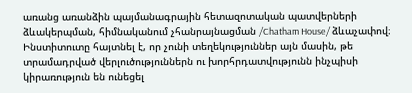առանց առանձին պայմանագրային հետազոտական պատվերների ձևակերպման, հիմնականում չհանրայնացման /Chatham House/ ձևաչափով։
Ինստիտուտը հայտնել է, որ չունի տեղեկություններ այն մասին, թե տրամադրված վերլուծություններն ու խորհրդատվությունն ինչպիսի կիրառություն են ունեցել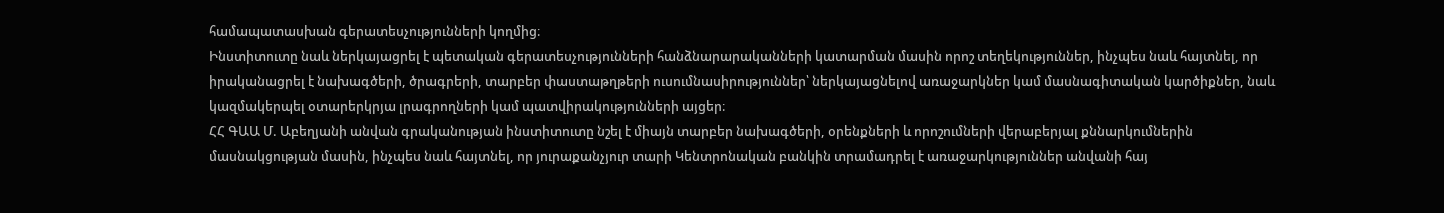համապատասխան գերատեսչությունների կողմից։
Ինստիտուտը նաև ներկայացրել է պետական գերատեսչությունների հանձնարարականների կատարման մասին որոշ տեղեկություններ, ինչպես նաև հայտնել, որ իրականացրել է նախագծերի, ծրագրերի, տարբեր փաստաթղթերի ուսումնասիրություններ՝ ներկայացնելով առաջարկներ կամ մասնագիտական կարծիքներ, նաև կազմակերպել օտարերկրյա լրագրողների կամ պատվիրակությունների այցեր։
ՀՀ ԳԱԱ Մ. Աբեղյանի անվան գրականության ինստիտուտը նշել է միայն տարբեր նախագծերի, օրենքների և որոշումների վերաբերյալ քննարկումներին մասնակցության մասին, ինչպես նաև հայտնել, որ յուրաքանչյուր տարի Կենտրոնական բանկին տրամադրել է առաջարկություններ անվանի հայ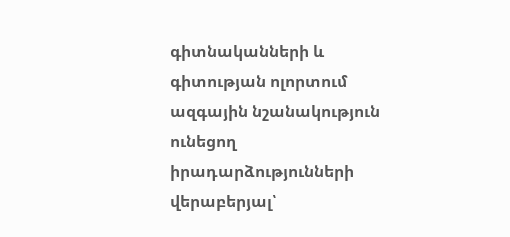գիտնականների և գիտության ոլորտում ազգային նշանակություն ունեցող իրադարձությունների վերաբերյալ՝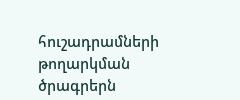հուշադրամների թողարկման ծրագրերն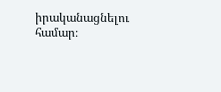իրականացնելու համար։